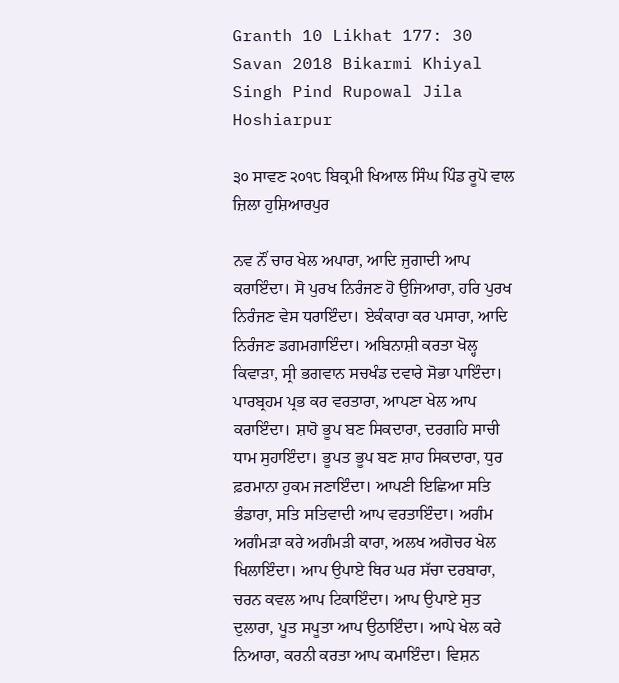Granth 10 Likhat 177: 30 Savan 2018 Bikarmi Khiyal Singh Pind Rupowal Jila Hoshiarpur

੩੦ ਸਾਵਣ ੨੦੧੮ ਬਿਕ੍ਰਮੀ ਖਿਆਲ ਸਿੰਘ ਪਿੰਡ ਰੂਪੋ ਵਾਲ ਜ਼ਿਲਾ ਹੁਸ਼ਿਆਰਪੁਰ

ਨਵ ਨੌਂ ਚਾਰ ਖੇਲ ਅਪਾਰਾ, ਆਦਿ ਜੁਗਾਦੀ ਆਪ ਕਰਾਇੰਦਾ। ਸੋ ਪੁਰਖ ਨਿਰੰਜਣ ਹੋ ਉਜਿਆਰਾ, ਹਰਿ ਪੁਰਖ ਨਿਰੰਜਣ ਵੇਸ ਧਰਾਇੰਦਾ। ਏਕੰਕਾਰਾ ਕਰ ਪਸਾਰਾ, ਆਦਿ ਨਿਰੰਜਣ ਡਗਮਗਾਇੰਦਾ। ਅਬਿਨਾਸ਼ੀ ਕਰਤਾ ਖੋਲ੍ਹ ਕਿਵਾੜਾ, ਸ੍ਰੀ ਭਗਵਾਨ ਸਚਖੰਡ ਦਵਾਰੇ ਸੋਭਾ ਪਾਇੰਦਾ। ਪਾਰਬ੍ਰਹਮ ਪ੍ਰਭ ਕਰ ਵਰਤਾਰਾ, ਆਪਣਾ ਖੇਲ ਆਪ ਕਰਾਇੰਦਾ। ਸ਼ਾਹੋ ਭੂਪ ਬਣ ਸਿਕਦਾਰਾ, ਦਰਗਹਿ ਸਾਚੀ ਧਾਮ ਸੁਹਾਇੰਦਾ। ਭੂਪਤ ਭੂਪ ਬਣ ਸ਼ਾਹ ਸਿਕਦਾਰਾ, ਧੁਰ ਫ਼ਰਮਾਨਾ ਹੁਕਮ ਜਣਾਇੰਦਾ। ਆਪਣੀ ਇਛਿਆ ਸਤਿ ਭੰਡਾਰਾ, ਸਤਿ ਸਤਿਵਾਦੀ ਆਪ ਵਰਤਾਇੰਦਾ। ਅਗੰਮ ਅਗੰਮੜਾ ਕਰੇ ਅਗੰਮੜੀ ਕਾਰਾ, ਅਲਖ ਅਗੋਚਰ ਖੇਲ ਖਿਲਾਇੰਦਾ। ਆਪ ਉਪਾਏ ਥਿਰ ਘਰ ਸੱਚਾ ਦਰਬਾਰਾ, ਚਰਨ ਕਵਲ ਆਪ ਟਿਕਾਇੰਦਾ। ਆਪ ਉਪਾਏ ਸੁਤ ਦੁਲਾਰਾ, ਪੂਤ ਸਪੂਤਾ ਆਪ ਉਠਾਇੰਦਾ। ਆਪੇ ਖੇਲ ਕਰੇ ਨਿਆਰਾ, ਕਰਨੀ ਕਰਤਾ ਆਪ ਕਮਾਇੰਦਾ। ਵਿਸ਼ਨ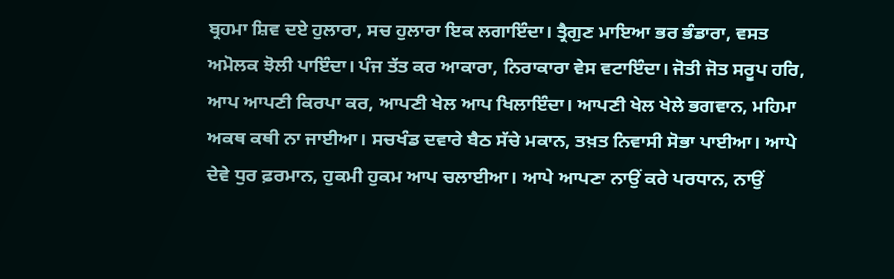ਬ੍ਰਹਮਾ ਸ਼ਿਵ ਦਏ ਹੁਲਾਰਾ, ਸਚ ਹੁਲਾਰਾ ਇਕ ਲਗਾਇੰਦਾ। ਤ੍ਰੈਗੁਣ ਮਾਇਆ ਭਰ ਭੰਡਾਰਾ, ਵਸਤ ਅਮੋਲਕ ਝੋਲੀ ਪਾਇੰਦਾ। ਪੰਜ ਤੱਤ ਕਰ ਆਕਾਰਾ, ਨਿਰਾਕਾਰਾ ਵੇਸ ਵਟਾਇੰਦਾ। ਜੋਤੀ ਜੋਤ ਸਰੂਪ ਹਰਿ, ਆਪ ਆਪਣੀ ਕਿਰਪਾ ਕਰ, ਆਪਣੀ ਖੇਲ ਆਪ ਖਿਲਾਇੰਦਾ। ਆਪਣੀ ਖੇਲ ਖੇਲੇ ਭਗਵਾਨ, ਮਹਿਮਾ ਅਕਥ ਕਥੀ ਨਾ ਜਾਈਆ। ਸਚਖੰਡ ਦਵਾਰੇ ਬੈਠ ਸੱਚੇ ਮਕਾਨ, ਤਖ਼ਤ ਨਿਵਾਸੀ ਸੋਭਾ ਪਾਈਆ। ਆਪੇ ਦੇਵੇ ਧੁਰ ਫ਼ਰਮਾਨ, ਹੁਕਮੀ ਹੁਕਮ ਆਪ ਚਲਾਈਆ। ਆਪੇ ਆਪਣਾ ਨਾਉਂ ਕਰੇ ਪਰਧਾਨ, ਨਾਉਂ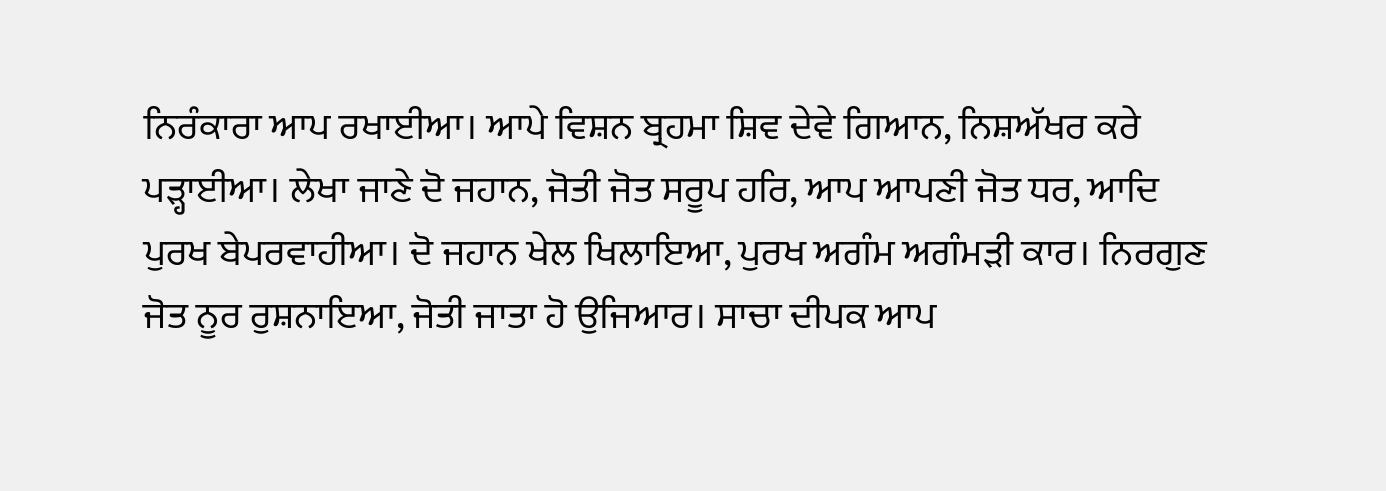ਨਿਰੰਕਾਰਾ ਆਪ ਰਖਾਈਆ। ਆਪੇ ਵਿਸ਼ਨ ਬ੍ਰਹਮਾ ਸ਼ਿਵ ਦੇਵੇ ਗਿਆਨ, ਨਿਸ਼ਅੱਖਰ ਕਰੇ ਪੜ੍ਹਾਈਆ। ਲੇਖਾ ਜਾਣੇ ਦੋ ਜਹਾਨ, ਜੋਤੀ ਜੋਤ ਸਰੂਪ ਹਰਿ, ਆਪ ਆਪਣੀ ਜੋਤ ਧਰ, ਆਦਿ ਪੁਰਖ ਬੇਪਰਵਾਹੀਆ। ਦੋ ਜਹਾਨ ਖੇਲ ਖਿਲਾਇਆ, ਪੁਰਖ ਅਗੰਮ ਅਗੰਮੜੀ ਕਾਰ। ਨਿਰਗੁਣ ਜੋਤ ਨੂਰ ਰੁਸ਼ਨਾਇਆ, ਜੋਤੀ ਜਾਤਾ ਹੋ ਉਜਿਆਰ। ਸਾਚਾ ਦੀਪਕ ਆਪ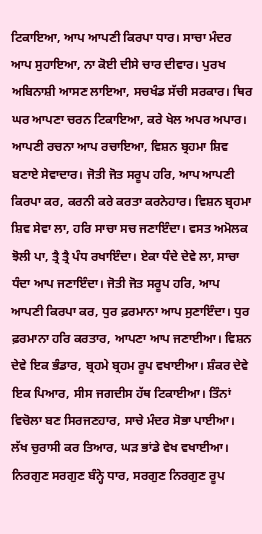ਟਿਕਾਇਆ, ਆਪ ਆਪਣੀ ਕਿਰਪਾ ਧਾਰ। ਸਾਚਾ ਮੰਦਰ ਆਪ ਸੁਹਾਇਆ, ਨਾ ਕੋਈ ਦੀਸੇ ਚਾਰ ਦੀਵਾਰ। ਪੁਰਖ ਅਬਿਨਾਸ਼ੀ ਆਸਣ ਲਾਇਆ, ਸਚਖੰਡ ਸੱਚੀ ਸਰਕਾਰ। ਥਿਰ ਘਰ ਆਪਣਾ ਚਰਨ ਟਿਕਾਇਆ, ਕਰੇ ਖੇਲ ਅਪਰ ਅਪਾਰ। ਆਪਣੀ ਰਚਨਾ ਆਪ ਰਚਾਇਆ, ਵਿਸ਼ਨ ਬ੍ਰਹਮਾ ਸ਼ਿਵ ਬਣਾਏ ਸੇਵਾਦਾਰ। ਜੋਤੀ ਜੋਤ ਸਰੂਪ ਹਰਿ, ਆਪ ਆਪਣੀ ਕਿਰਪਾ ਕਰ, ਕਰਨੀ ਕਰੇ ਕਰਤਾ ਕਰਨੇਹਾਰ। ਵਿਸ਼ਨ ਬ੍ਰਹਮਾ ਸ਼ਿਵ ਸੇਵਾ ਲਾ, ਹਰਿ ਸਾਚਾ ਸਚ ਜਣਾਇੰਦਾ। ਵਸਤ ਅਮੋਲਕ ਝੋਲੀ ਪਾ, ਤ੍ਰੈ ਤ੍ਰੈ ਪੰਧ ਰਖਾਇੰਦਾ। ਏਕਾ ਧੰਦੇ ਦੇਵੇ ਲਾ, ਸਾਚਾ ਧੰਦਾ ਆਪ ਜਣਾਇੰਦਾ। ਜੋਤੀ ਜੋਤ ਸਰੂਪ ਹਰਿ, ਆਪ ਆਪਣੀ ਕਿਰਪਾ ਕਰ, ਧੁਰ ਫ਼ਰਮਾਨਾ ਆਪ ਸੁਣਾਇੰਦਾ। ਧੁਰ ਫ਼ਰਮਾਨਾ ਹਰਿ ਕਰਤਾਰ, ਆਪਣਾ ਆਪ ਜਣਾਈਆ। ਵਿਸ਼ਨ ਦੇਵੇ ਇਕ ਭੰਡਾਰ, ਬ੍ਰਹਮੇ ਬ੍ਰਹਮ ਰੂਪ ਵਖਾਈਆ। ਸ਼ੰਕਰ ਦੇਵੇ ਇਕ ਪਿਆਰ, ਸੀਸ ਜਗਦੀਸ ਹੱਥ ਟਿਕਾਈਆ। ਤਿੰਨਾਂ ਵਿਚੋਲਾ ਬਣ ਸਿਰਜਣਹਾਰ, ਸਾਚੇ ਮੰਦਰ ਸੋਭਾ ਪਾਈਆ। ਲੱਖ ਚੁਰਾਸੀ ਕਰ ਤਿਆਰ, ਘੜ ਭਾਂਡੇ ਵੇਖ ਵਖਾਈਆ। ਨਿਰਗੁਣ ਸਰਗੁਣ ਬੰਨ੍ਹੇ ਧਾਰ, ਸਰਗੁਣ ਨਿਰਗੁਣ ਰੂਪ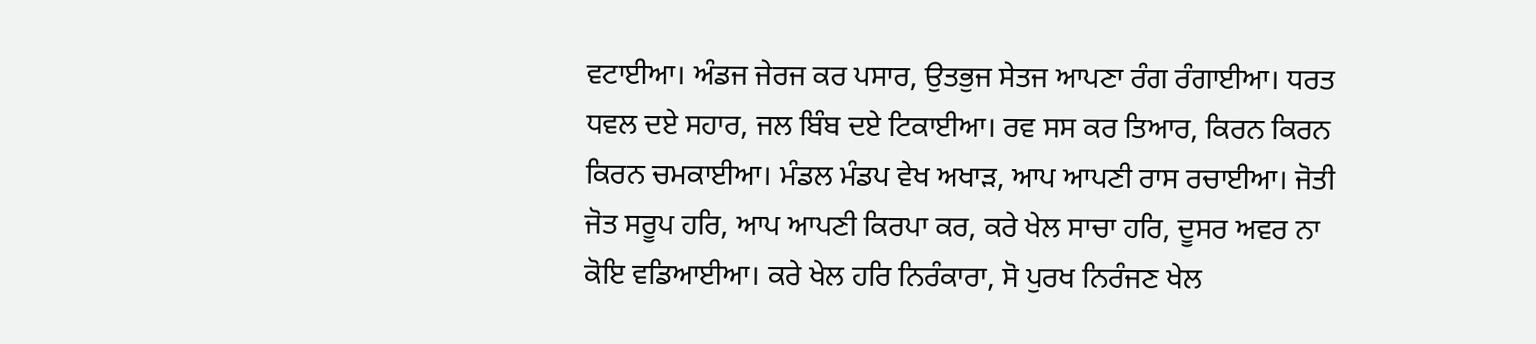ਵਟਾਈਆ। ਅੰਡਜ ਜੇਰਜ ਕਰ ਪਸਾਰ, ਉਤਭੁਜ ਸੇਤਜ ਆਪਣਾ ਰੰਗ ਰੰਗਾਈਆ। ਧਰਤ ਧਵਲ ਦਏ ਸਹਾਰ, ਜਲ ਬਿੰਬ ਦਏ ਟਿਕਾਈਆ। ਰਵ ਸਸ ਕਰ ਤਿਆਰ, ਕਿਰਨ ਕਿਰਨ ਕਿਰਨ ਚਮਕਾਈਆ। ਮੰਡਲ ਮੰਡਪ ਵੇਖ ਅਖਾੜ, ਆਪ ਆਪਣੀ ਰਾਸ ਰਚਾਈਆ। ਜੋਤੀ ਜੋਤ ਸਰੂਪ ਹਰਿ, ਆਪ ਆਪਣੀ ਕਿਰਪਾ ਕਰ, ਕਰੇ ਖੇਲ ਸਾਚਾ ਹਰਿ, ਦੂਸਰ ਅਵਰ ਨਾ ਕੋਇ ਵਡਿਆਈਆ। ਕਰੇ ਖੇਲ ਹਰਿ ਨਿਰੰਕਾਰਾ, ਸੋ ਪੁਰਖ ਨਿਰੰਜਣ ਖੇਲ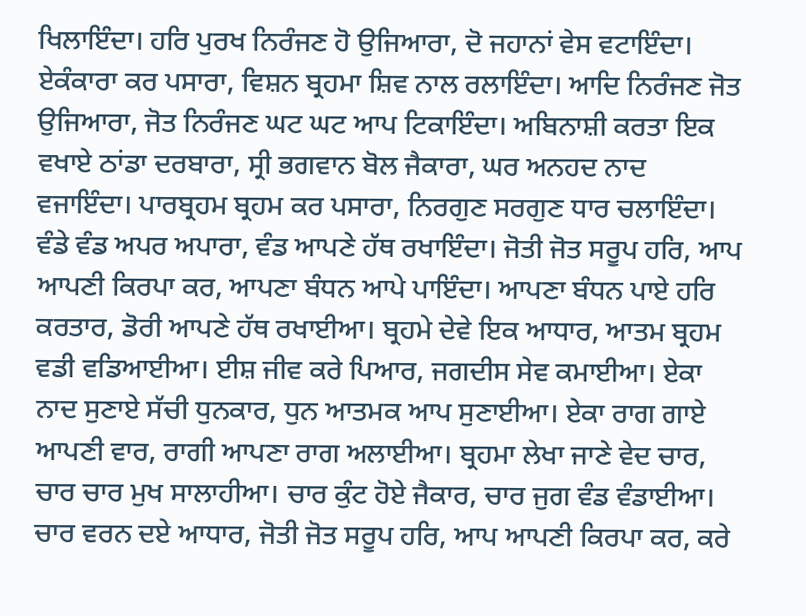ਖਿਲਾਇੰਦਾ। ਹਰਿ ਪੁਰਖ ਨਿਰੰਜਣ ਹੋ ਉਜਿਆਰਾ, ਦੋ ਜਹਾਨਾਂ ਵੇਸ ਵਟਾਇੰਦਾ। ਏਕੰਕਾਰਾ ਕਰ ਪਸਾਰਾ, ਵਿਸ਼ਨ ਬ੍ਰਹਮਾ ਸ਼ਿਵ ਨਾਲ ਰਲਾਇੰਦਾ। ਆਦਿ ਨਿਰੰਜਣ ਜੋਤ ਉਜਿਆਰਾ, ਜੋਤ ਨਿਰੰਜਣ ਘਟ ਘਟ ਆਪ ਟਿਕਾਇੰਦਾ। ਅਬਿਨਾਸ਼ੀ ਕਰਤਾ ਇਕ ਵਖਾਏ ਠਾਂਡਾ ਦਰਬਾਰਾ, ਸ੍ਰੀ ਭਗਵਾਨ ਬੋਲ ਜੈਕਾਰਾ, ਘਰ ਅਨਹਦ ਨਾਦ ਵਜਾਇੰਦਾ। ਪਾਰਬ੍ਰਹਮ ਬ੍ਰਹਮ ਕਰ ਪਸਾਰਾ, ਨਿਰਗੁਣ ਸਰਗੁਣ ਧਾਰ ਚਲਾਇੰਦਾ। ਵੰਡੇ ਵੰਡ ਅਪਰ ਅਪਾਰਾ, ਵੰਡ ਆਪਣੇ ਹੱਥ ਰਖਾਇੰਦਾ। ਜੋਤੀ ਜੋਤ ਸਰੂਪ ਹਰਿ, ਆਪ ਆਪਣੀ ਕਿਰਪਾ ਕਰ, ਆਪਣਾ ਬੰਧਨ ਆਪੇ ਪਾਇੰਦਾ। ਆਪਣਾ ਬੰਧਨ ਪਾਏ ਹਰਿ ਕਰਤਾਰ, ਡੋਰੀ ਆਪਣੇ ਹੱਥ ਰਖਾਈਆ। ਬ੍ਰਹਮੇ ਦੇਵੇ ਇਕ ਆਧਾਰ, ਆਤਮ ਬ੍ਰਹਮ ਵਡੀ ਵਡਿਆਈਆ। ਈਸ਼ ਜੀਵ ਕਰੇ ਪਿਆਰ, ਜਗਦੀਸ ਸੇਵ ਕਮਾਈਆ। ਏਕਾ ਨਾਦ ਸੁਣਾਏ ਸੱਚੀ ਧੁਨਕਾਰ, ਧੁਨ ਆਤਮਕ ਆਪ ਸੁਣਾਈਆ। ਏਕਾ ਰਾਗ ਗਾਏ ਆਪਣੀ ਵਾਰ, ਰਾਗੀ ਆਪਣਾ ਰਾਗ ਅਲਾਈਆ। ਬ੍ਰਹਮਾ ਲੇਖਾ ਜਾਣੇ ਵੇਦ ਚਾਰ, ਚਾਰ ਚਾਰ ਮੁਖ ਸਾਲਾਹੀਆ। ਚਾਰ ਕੁੰਟ ਹੋਏ ਜੈਕਾਰ, ਚਾਰ ਜੁਗ ਵੰਡ ਵੰਡਾਈਆ। ਚਾਰ ਵਰਨ ਦਏ ਆਧਾਰ, ਜੋਤੀ ਜੋਤ ਸਰੂਪ ਹਰਿ, ਆਪ ਆਪਣੀ ਕਿਰਪਾ ਕਰ, ਕਰੇ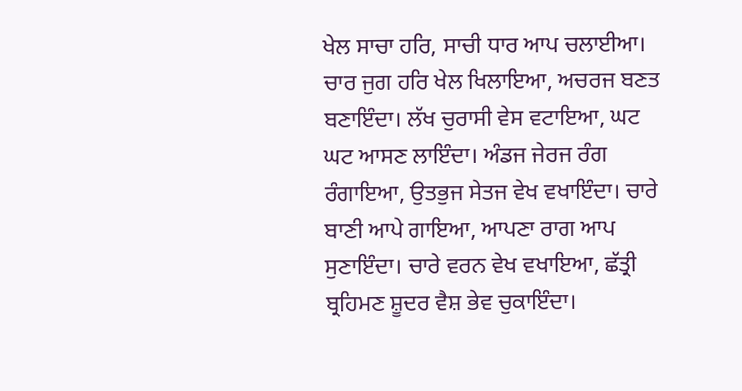ਖੇਲ ਸਾਚਾ ਹਰਿ, ਸਾਚੀ ਧਾਰ ਆਪ ਚਲਾਈਆ। ਚਾਰ ਜੁਗ ਹਰਿ ਖੇਲ ਖਿਲਾਇਆ, ਅਚਰਜ ਬਣਤ ਬਣਾਇੰਦਾ। ਲੱਖ ਚੁਰਾਸੀ ਵੇਸ ਵਟਾਇਆ, ਘਟ ਘਟ ਆਸਣ ਲਾਇੰਦਾ। ਅੰਡਜ ਜੇਰਜ ਰੰਗ ਰੰਗਾਇਆ, ਉਤਭੁਜ ਸੇਤਜ ਵੇਖ ਵਖਾਇੰਦਾ। ਚਾਰੇ ਬਾਣੀ ਆਪੇ ਗਾਇਆ, ਆਪਣਾ ਰਾਗ ਆਪ ਸੁਣਾਇੰਦਾ। ਚਾਰੇ ਵਰਨ ਵੇਖ ਵਖਾਇਆ, ਛੱਤ੍ਰੀ ਬ੍ਰਹਿਮਣ ਸ਼ੂਦਰ ਵੈਸ਼ ਭੇਵ ਚੁਕਾਇੰਦਾ।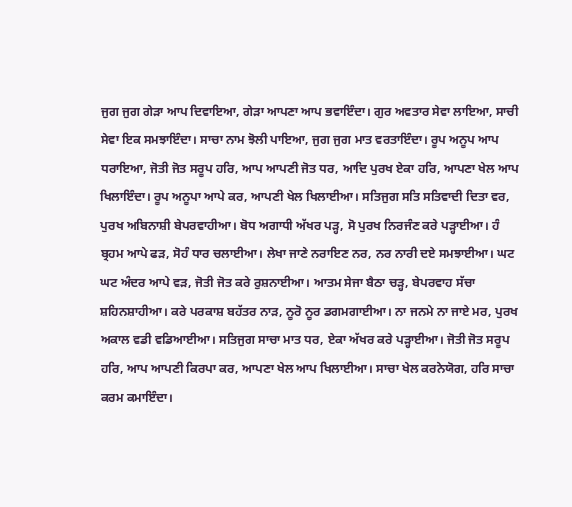ਜੁਗ ਜੁਗ ਗੇੜਾ ਆਪ ਦਿਵਾਇਆ, ਗੇੜਾ ਆਪਣਾ ਆਪ ਭਵਾਇੰਦਾ। ਗੁਰ ਅਵਤਾਰ ਸੇਵਾ ਲਾਇਆ, ਸਾਚੀ ਸੇਵਾ ਇਕ ਸਮਝਾਇੰਦਾ। ਸਾਚਾ ਨਾਮ ਝੋਲੀ ਪਾਇਆ, ਜੁਗ ਜੁਗ ਮਾਤ ਵਰਤਾਇੰਦਾ। ਰੂਪ ਅਨੂਪ ਆਪ ਧਰਾਇਆ, ਜੋਤੀ ਜੋਤ ਸਰੂਪ ਹਰਿ, ਆਪ ਆਪਣੀ ਜੋਤ ਧਰ, ਆਦਿ ਪੁਰਖ ਏਕਾ ਹਰਿ, ਆਪਣਾ ਖੇਲ ਆਪ ਖਿਲਾਇੰਦਾ। ਰੂਪ ਅਨੂਪਾ ਆਪੇ ਕਰ, ਆਪਣੀ ਖੇਲ ਖਿਲਾਈਆ। ਸਤਿਜੁਗ ਸਤਿ ਸਤਿਵਾਦੀ ਦਿਤਾ ਵਰ, ਪੁਰਖ ਅਬਿਨਾਸ਼ੀ ਬੇਪਰਵਾਹੀਆ। ਬੋਧ ਅਗਾਧੀ ਅੱਖਰ ਪੜ੍ਹ, ਸੋ ਪੁਰਖ ਨਿਰਜੰਣ ਕਰੇ ਪੜ੍ਹਾਈਆ। ਹੰ ਬ੍ਰਹਮ ਆਪੇ ਫੜ, ਸੋਹੰ ਧਾਰ ਚਲਾਈਆ। ਲੇਖਾ ਜਾਣੇ ਨਰਾਇਣ ਨਰ, ਨਰ ਨਾਰੀ ਦਏ ਸਮਝਾਈਆ। ਘਟ ਘਟ ਅੰਦਰ ਆਪੇ ਵੜ, ਜੋਤੀ ਜੋਤ ਕਰੇ ਰੁਸ਼ਨਾਈਆ। ਆਤਮ ਸੇਜਾ ਬੈਠਾ ਚੜ੍ਹ, ਬੇਪਰਵਾਹ ਸੱਚਾ ਸ਼ਹਿਨਸ਼ਾਹੀਆ। ਕਰੇ ਪਰਕਾਸ਼ ਬਹੱਤਰ ਨਾੜ, ਨੂਰੋ ਨੂਰ ਡਗਮਗਾਈਆ। ਨਾ ਜਨਮੇ ਨਾ ਜਾਏ ਮਰ, ਪੁਰਖ ਅਕਾਲ ਵਡੀ ਵਡਿਆਈਆ। ਸਤਿਜੁਗ ਸਾਚਾ ਮਾਤ ਧਰ, ਏਕਾ ਅੱਖਰ ਕਰੇ ਪੜ੍ਹਾਈਆ। ਜੋਤੀ ਜੋਤ ਸਰੂਪ ਹਰਿ, ਆਪ ਆਪਣੀ ਕਿਰਪਾ ਕਰ, ਆਪਣਾ ਖੇਲ ਆਪ ਖਿਲਾਈਆ। ਸਾਚਾ ਖੇਲ ਕਰਨੇਯੋਗ, ਹਰਿ ਸਾਚਾ ਕਰਮ ਕਮਾਇੰਦਾ।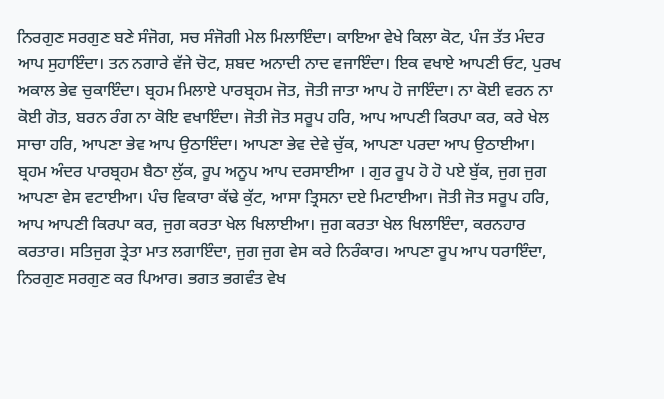ਨਿਰਗੁਣ ਸਰਗੁਣ ਬਣੇ ਸੰਜੋਗ, ਸਚ ਸੰਜੋਗੀ ਮੇਲ ਮਿਲਾਇੰਦਾ। ਕਾਇਆ ਵੇਖੇ ਕਿਲਾ ਕੋਟ, ਪੰਜ ਤੱਤ ਮੰਦਰ ਆਪ ਸੁਹਾਇੰਦਾ। ਤਨ ਨਗਾਰੇ ਵੱਜੇ ਚੋਟ, ਸ਼ਬਦ ਅਨਾਦੀ ਨਾਦ ਵਜਾਇੰਦਾ। ਇਕ ਵਖਾਏ ਆਪਣੀ ਓਟ, ਪੁਰਖ ਅਕਾਲ ਭੇਵ ਚੁਕਾਇੰਦਾ। ਬ੍ਰਹਮ ਮਿਲਾਏ ਪਾਰਬ੍ਰਹਮ ਜੋਤ, ਜੋਤੀ ਜਾਤਾ ਆਪ ਹੋ ਜਾਇੰਦਾ। ਨਾ ਕੋਈ ਵਰਨ ਨਾ ਕੋਈ ਗੋਤ, ਬਰਨ ਰੰਗ ਨਾ ਕੋਇ ਵਖਾਇੰਦਾ। ਜੋਤੀ ਜੋਤ ਸਰੂਪ ਹਰਿ, ਆਪ ਆਪਣੀ ਕਿਰਪਾ ਕਰ, ਕਰੇ ਖੇਲ ਸਾਚਾ ਹਰਿ, ਆਪਣਾ ਭੇਵ ਆਪ ਉਠਾਇੰਦਾ। ਆਪਣਾ ਭੇਵ ਦੇਵੇ ਚੁੱਕ, ਆਪਣਾ ਪਰਦਾ ਆਪ ਉਠਾਈਆ। ਬ੍ਰਹਮ ਅੰਦਰ ਪਾਰਬ੍ਰਹਮ ਬੈਠਾ ਲੁੱਕ, ਰੂਪ ਅਨੂਪ ਆਪ ਦਰਸਾਈਆ । ਗੁਰ ਰੂਪ ਹੋ ਹੋ ਪਏ ਬੁੱਕ, ਜੁਗ ਜੁਗ ਆਪਣਾ ਵੇਸ ਵਟਾਈਆ। ਪੰਚ ਵਿਕਾਰਾ ਕੱਢੇ ਕੁੱਟ, ਆਸਾ ਤ੍ਰਿਸਨਾ ਦਏ ਮਿਟਾਈਆ। ਜੋਤੀ ਜੋਤ ਸਰੂਪ ਹਰਿ, ਆਪ ਆਪਣੀ ਕਿਰਪਾ ਕਰ, ਜੁਗ ਕਰਤਾ ਖੇਲ ਖਿਲਾਈਆ। ਜੁਗ ਕਰਤਾ ਖੇਲ ਖਿਲਾਇੰਦਾ, ਕਰਨਹਾਰ ਕਰਤਾਰ। ਸਤਿਜੁਗ ਤ੍ਰੇਤਾ ਮਾਤ ਲਗਾਇੰਦਾ, ਜੁਗ ਜੁਗ ਵੇਸ ਕਰੇ ਨਿਰੰਕਾਰ। ਆਪਣਾ ਰੂਪ ਆਪ ਧਰਾਇੰਦਾ, ਨਿਰਗੁਣ ਸਰਗੁਣ ਕਰ ਪਿਆਰ। ਭਗਤ ਭਗਵੰਤ ਵੇਖ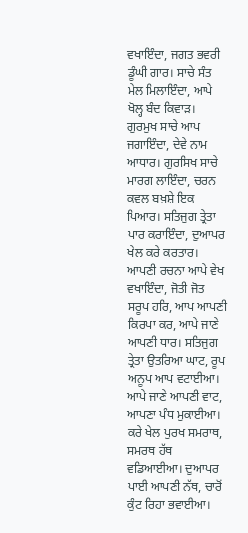ਵਖਾਇੰਦਾ, ਜਗਤ ਭਵਰੀ ਡੂੰਘੀ ਗਾਰ। ਸਾਚੇ ਸੰਤ ਮੇਲ ਮਿਲਾਇੰਦਾ, ਆਪੇ ਖੋਲ੍ਹ ਬੰਦ ਕਿਵਾੜ। ਗੁਰਮੁਖ ਸਾਚੇ ਆਪ ਜਗਾਇੰਦਾ, ਦੇਵੇ ਨਾਮ ਆਧਾਰ। ਗੁਰਸਿਖ ਸਾਚੇ ਮਾਰਗ ਲਾਇੰਦਾ, ਚਰਨ ਕਵਲ ਬਖ਼ਸ਼ੇ ਇਕ ਪਿਆਰ। ਸਤਿਜੁਗ ਤ੍ਰੇਤਾ ਪਾਰ ਕਰਾਇੰਦਾ, ਦੁਆਪਰ ਖੇਲ ਕਰੇ ਕਰਤਾਰ। ਆਪਣੀ ਰਚਨਾ ਆਪੇ ਵੇਖ ਵਖਾਇੰਦਾ, ਜੋਤੀ ਜੋਤ ਸਰੂਪ ਹਰਿ, ਆਪ ਆਪਣੀ ਕਿਰਪਾ ਕਰ, ਆਪੇ ਜਾਣੇ ਆਪਣੀ ਧਾਰ। ਸਤਿਜੁਗ ਤ੍ਰੇਤਾ ਉਤਰਿਆ ਘਾਟ, ਰੂਪ ਅਨੂਪ ਆਪ ਵਟਾਈਆ। ਆਪੇ ਜਾਣੇ ਆਪਣੀ ਵਾਟ, ਆਪਣਾ ਪੰਧ ਮੁਕਾਈਆ। ਕਰੇ ਖੇਲ ਪੁਰਖ ਸਮਰਾਥ, ਸਮਰਥ ਹੱਥ ਵਡਿਆਈਆ। ਦੁਆਪਰ ਪਾਈ ਆਪਣੀ ਨੱਥ, ਚਾਰੋਂ ਕੁੰਟ ਰਿਹਾ ਭਵਾਈਆ।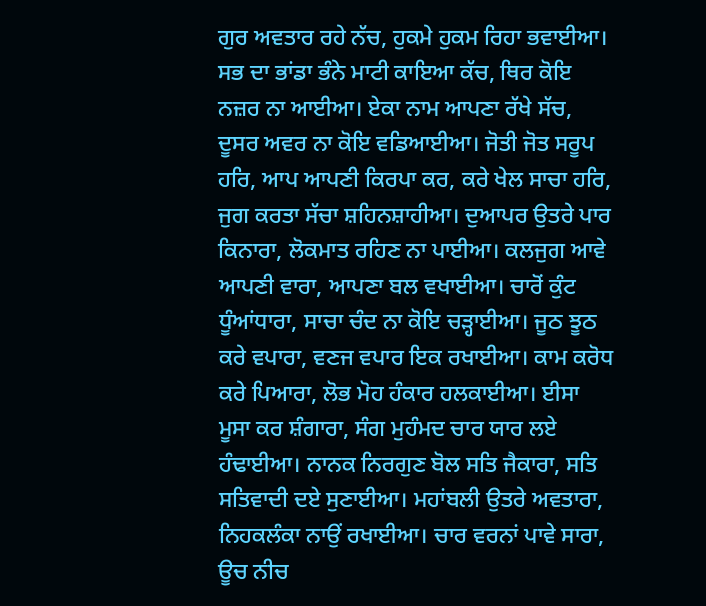ਗੁਰ ਅਵਤਾਰ ਰਹੇ ਨੱਚ, ਹੁਕਮੇ ਹੁਕਮ ਰਿਹਾ ਭਵਾਈਆ। ਸਭ ਦਾ ਭਾਂਡਾ ਭੰਨੇ ਮਾਟੀ ਕਾਇਆ ਕੱਚ, ਥਿਰ ਕੋਇ ਨਜ਼ਰ ਨਾ ਆਈਆ। ਏਕਾ ਨਾਮ ਆਪਣਾ ਰੱਖੇ ਸੱਚ, ਦੂਸਰ ਅਵਰ ਨਾ ਕੋਇ ਵਡਿਆਈਆ। ਜੋਤੀ ਜੋਤ ਸਰੂਪ ਹਰਿ, ਆਪ ਆਪਣੀ ਕਿਰਪਾ ਕਰ, ਕਰੇ ਖੇਲ ਸਾਚਾ ਹਰਿ, ਜੁਗ ਕਰਤਾ ਸੱਚਾ ਸ਼ਹਿਨਸ਼ਾਹੀਆ। ਦੁਆਪਰ ਉਤਰੇ ਪਾਰ ਕਿਨਾਰਾ, ਲੋਕਮਾਤ ਰਹਿਣ ਨਾ ਪਾਈਆ। ਕਲਜੁਗ ਆਵੇ ਆਪਣੀ ਵਾਰਾ, ਆਪਣਾ ਬਲ ਵਖਾਈਆ। ਚਾਰੋਂ ਕੁੰਟ ਧੂੰਆਂਧਾਰਾ, ਸਾਚਾ ਚੰਦ ਨਾ ਕੋਇ ਚੜ੍ਹਾਈਆ। ਜੂਠ ਝੂਠ ਕਰੇ ਵਪਾਰਾ, ਵਣਜ ਵਪਾਰ ਇਕ ਰਖਾਈਆ। ਕਾਮ ਕਰੋਧ ਕਰੇ ਪਿਆਰਾ, ਲੋਭ ਮੋਹ ਹੰਕਾਰ ਹਲਕਾਈਆ। ਈਸਾ ਮੂਸਾ ਕਰ ਸ਼ੰਗਾਰਾ, ਸੰਗ ਮੁਹੰਮਦ ਚਾਰ ਯਾਰ ਲਏ ਹੰਢਾਈਆ। ਨਾਨਕ ਨਿਰਗੁਣ ਬੋਲ ਸਤਿ ਜੈਕਾਰਾ, ਸਤਿ ਸਤਿਵਾਦੀ ਦਏ ਸੁਣਾਈਆ। ਮਹਾਂਬਲੀ ਉਤਰੇ ਅਵਤਾਰਾ, ਨਿਹਕਲੰਕਾ ਨਾਉਂ ਰਖਾਈਆ। ਚਾਰ ਵਰਨਾਂ ਪਾਵੇ ਸਾਰਾ, ਊਚ ਨੀਚ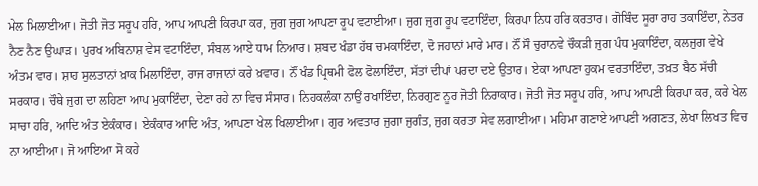ਮੇਲ ਮਿਲਾਈਆ। ਜੋਤੀ ਜੋਤ ਸਰੂਪ ਹਰਿ, ਆਪ ਆਪਣੀ ਕਿਰਪਾ ਕਰ, ਜੁਗ ਜੁਗ ਆਪਣਾ ਰੂਪ ਵਟਾਈਆ। ਜੁਗ ਜੁਗ ਰੂਪ ਵਟਾਇੰਦਾ, ਕਿਰਪਾ ਨਿਧ ਹਰਿ ਕਰਤਾਰ। ਗੋਬਿੰਦ ਸੂਰਾ ਰਾਹ ਤਕਾਇੰਦਾ, ਨੇਤਰ ਨੈਣ ਨੈਣ ਉਘਾੜ। ਪੁਰਖ ਅਬਿਨਾਸ਼ ਵੇਸ ਵਟਾਇੰਦਾ, ਸੰਬਲ ਆਏ ਧਾਮ ਨਿਆਰ। ਸ਼ਬਦ ਖੰਡਾ ਹੱਥ ਚਮਕਾਇੰਦਾ, ਦੋ ਜਹਾਨਾਂ ਮਾਰੇ ਮਾਰ। ਨੌਂ ਸੌ ਚੁਰਾਨਵੇ ਚੌਕੜੀ ਜੁਗ ਪੰਧ ਮੁਕਾਇੰਦਾ, ਕਲਜੁਗ ਵੇਖੇ ਅੰਤਮ ਵਾਰ। ਸ਼ਾਹ ਸੁਲਤਾਨਾਂ ਖ਼ਾਕ ਮਿਲਾਇੰਦਾ, ਰਾਜ ਰਾਜਾਨਾਂ ਕਰੇ ਖ਼ਵਾਰ। ਨੌਂ ਖੰਡ ਪ੍ਰਿਥਮੀ ਫੋਲ ਫੋਲਾਇੰਦਾ, ਸੱਤਾਂ ਦੀਪਾਂ ਪਰਦਾ ਦਏ ਉਤਾਰ। ਏਕਾ ਆਪਣਾ ਹੁਕਮ ਵਰਤਾਇੰਦਾ, ਤਖ਼ਤ ਬੈਠ ਸੱਚੀ ਸਰਕਾਰ। ਚੌਥੇ ਜੁਗ ਦਾ ਲਹਿਣਾ ਆਪ ਮੁਕਾਇੰਦਾ, ਦੇਣਾ ਰਹੇ ਨਾ ਵਿਚ ਸੰਸਾਰ। ਨਿਹਕਲੰਕਾ ਨਾਉਂ ਰਖਾਇੰਦਾ, ਨਿਰਗੁਣ ਨੂਰ ਜੋਤੀ ਨਿਰਾਕਾਰ। ਜੋਤੀ ਜੋਤ ਸਰੂਪ ਹਰਿ, ਆਪ ਆਪਣੀ ਕਿਰਪਾ ਕਰ, ਕਰੇ ਖੇਲ ਸਾਚਾ ਹਰਿ, ਆਦਿ ਅੰਤ ਏਕੰਕਾਰ। ਏਕੰਕਾਰ ਆਦਿ ਅੰਤ, ਆਪਣਾ ਖੇਲ ਖਿਲਾਈਆ। ਗੁਰ ਅਵਤਾਰ ਜੁਗਾ ਜੁਗੰਤ, ਜੁਗ ਕਰਤਾ ਸੇਵ ਲਗਾਈਆ। ਮਹਿਮਾ ਗਣਾਏ ਆਪਣੀ ਅਗਣਤ, ਲੇਖਾ ਲਿਖਤ ਵਿਚ ਨਾ ਆਈਆ। ਜੋ ਆਇਆ ਸੋ ਕਹੇ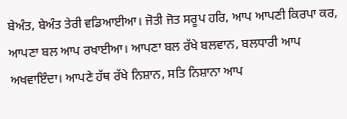ਬੇਅੰਤ, ਬੇਅੰਤ ਤੇਰੀ ਵਡਿਆਈਆ। ਜੋਤੀ ਜੋਤ ਸਰੂਪ ਹਰਿ, ਆਪ ਆਪਣੀ ਕਿਰਪਾ ਕਰ, ਆਪਣਾ ਬਲ ਆਪ ਰਖਾਈਆ। ਆਪਣਾ ਬਲ ਰੱਖੇ ਬਲਵਾਨ, ਬਲਧਾਰੀ ਆਪ ਅਖਵਾਇੰਦਾ। ਆਪਣੇ ਹੱਥ ਰੱਖੇ ਨਿਸ਼ਾਨ, ਸਤਿ ਨਿਸ਼ਾਨਾ ਆਪ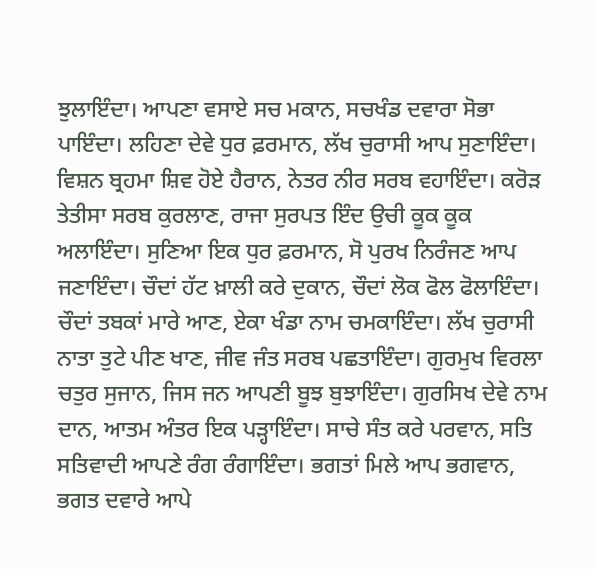ਝੁਲਾਇੰਦਾ। ਆਪਣਾ ਵਸਾਏ ਸਚ ਮਕਾਨ, ਸਚਖੰਡ ਦਵਾਰਾ ਸੋਭਾ ਪਾਇੰਦਾ। ਲਹਿਣਾ ਦੇਵੇ ਧੁਰ ਫ਼ਰਮਾਨ, ਲੱਖ ਚੁਰਾਸੀ ਆਪ ਸੁਣਾਇੰਦਾ। ਵਿਸ਼ਨ ਬ੍ਰਹਮਾ ਸ਼ਿਵ ਹੋਏ ਹੈਰਾਨ, ਨੇਤਰ ਨੀਰ ਸਰਬ ਵਹਾਇੰਦਾ। ਕਰੋੜ ਤੇਤੀਸਾ ਸਰਬ ਕੁਰਲਾਣ, ਰਾਜਾ ਸੁਰਪਤ ਇੰਦ ਉਚੀ ਕੂਕ ਕੂਕ ਅਲਾਇੰਦਾ। ਸੁਣਿਆ ਇਕ ਧੁਰ ਫ਼ਰਮਾਨ, ਸੋ ਪੁਰਖ ਨਿਰੰਜਣ ਆਪ ਜਣਾਇੰਦਾ। ਚੌਦਾਂ ਹੱਟ ਖ਼ਾਲੀ ਕਰੇ ਦੁਕਾਨ, ਚੌਦਾਂ ਲੋਕ ਫੋਲ ਫੋਲਾਇੰਦਾ। ਚੌਦਾਂ ਤਬਕਾਂ ਮਾਰੇ ਆਣ, ਏਕਾ ਖੰਡਾ ਨਾਮ ਚਮਕਾਇੰਦਾ। ਲੱਖ ਚੁਰਾਸੀ ਨਾਤਾ ਤੁਟੇ ਪੀਣ ਖਾਣ, ਜੀਵ ਜੰਤ ਸਰਬ ਪਛਤਾਇੰਦਾ। ਗੁਰਮੁਖ ਵਿਰਲਾ ਚਤੁਰ ਸੁਜਾਨ, ਜਿਸ ਜਨ ਆਪਣੀ ਬੂਝ ਬੁਝਾਇੰਦਾ। ਗੁਰਸਿਖ ਦੇਵੇ ਨਾਮ ਦਾਨ, ਆਤਮ ਅੰਤਰ ਇਕ ਪੜ੍ਹਾਇੰਦਾ। ਸਾਚੇ ਸੰਤ ਕਰੇ ਪਰਵਾਨ, ਸਤਿ ਸਤਿਵਾਦੀ ਆਪਣੇ ਰੰਗ ਰੰਗਾਇੰਦਾ। ਭਗਤਾਂ ਮਿਲੇ ਆਪ ਭਗਵਾਨ, ਭਗਤ ਦਵਾਰੇ ਆਪੇ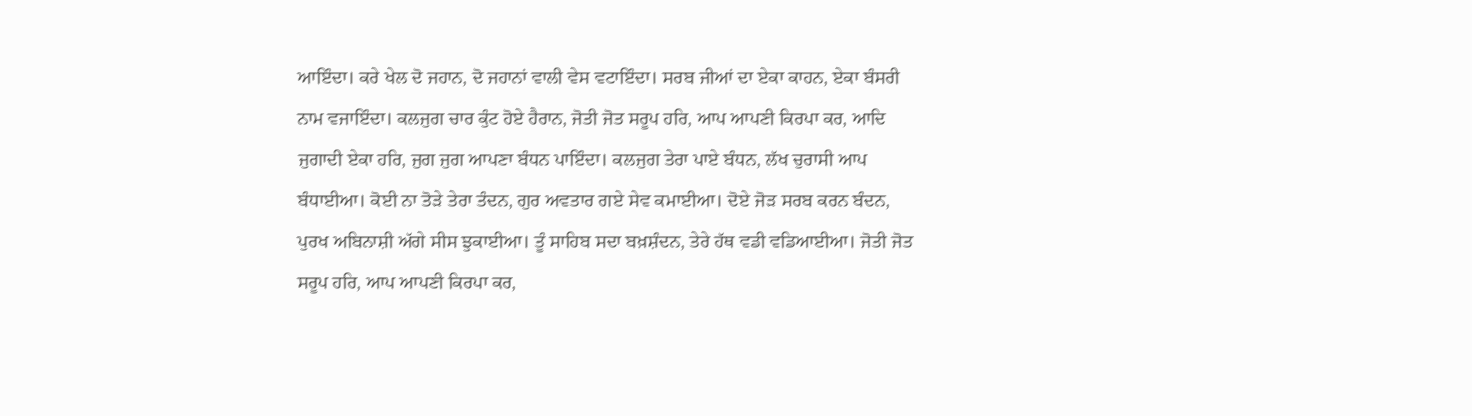ਆਇੰਦਾ। ਕਰੇ ਖੇਲ ਦੋ ਜਹਾਨ, ਦੋ ਜਹਾਨਾਂ ਵਾਲੀ ਵੇਸ ਵਟਾਇੰਦਾ। ਸਰਬ ਜੀਆਂ ਦਾ ਏਕਾ ਕਾਹਨ, ਏਕਾ ਬੰਸਰੀ ਨਾਮ ਵਜਾਇੰਦਾ। ਕਲਜੁਗ ਚਾਰ ਕੁੰਟ ਹੋਏ ਹੈਰਾਨ, ਜੋਤੀ ਜੋਤ ਸਰੂਪ ਹਰਿ, ਆਪ ਆਪਣੀ ਕਿਰਪਾ ਕਰ, ਆਦਿ ਜੁਗਾਦੀ ਏਕਾ ਹਰਿ, ਜੁਗ ਜੁਗ ਆਪਣਾ ਬੰਧਨ ਪਾਇੰਦਾ। ਕਲਜੁਗ ਤੇਰਾ ਪਾਏ ਬੰਧਨ, ਲੱਖ ਚੁਰਾਸੀ ਆਪ ਬੰਧਾਈਆ। ਕੋਈ ਨਾ ਤੋੜੇ ਤੇਰਾ ਤੰਦਨ, ਗੁਰ ਅਵਤਾਰ ਗਏ ਸੇਵ ਕਮਾਈਆ। ਦੋਏ ਜੋੜ ਸਰਬ ਕਰਨ ਬੰਦਨ, ਪੁਰਖ ਅਬਿਨਾਸ਼ੀ ਅੱਗੇ ਸੀਸ ਝੁਕਾਈਆ। ਤੂੰ ਸਾਹਿਬ ਸਦਾ ਬਖ਼ਸ਼ੰਦਨ, ਤੇਰੇ ਹੱਥ ਵਡੀ ਵਡਿਆਈਆ। ਜੋਤੀ ਜੋਤ ਸਰੂਪ ਹਰਿ, ਆਪ ਆਪਣੀ ਕਿਰਪਾ ਕਰ,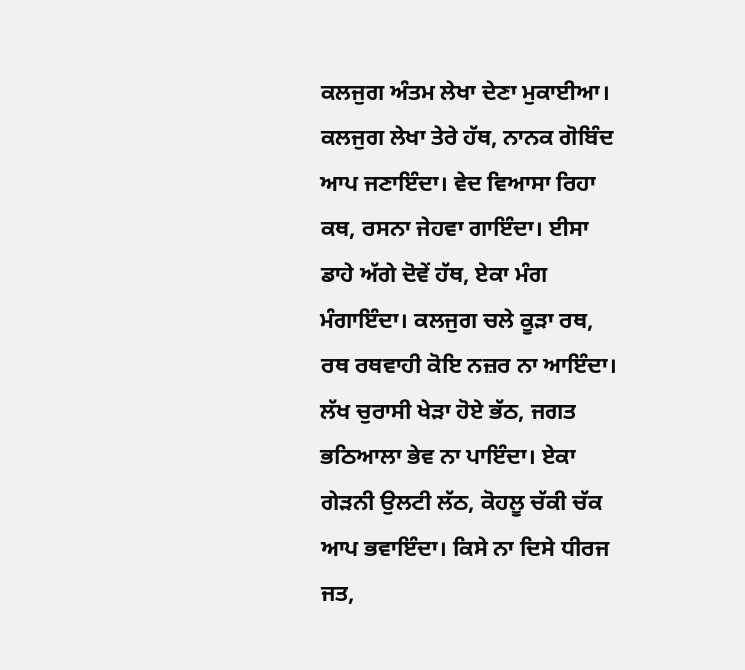ਕਲਜੁਗ ਅੰਤਮ ਲੇਖਾ ਦੇਣਾ ਮੁਕਾਈਆ। ਕਲਜੁਗ ਲੇਖਾ ਤੇਰੇ ਹੱਥ, ਨਾਨਕ ਗੋਬਿੰਦ ਆਪ ਜਣਾਇੰਦਾ। ਵੇਦ ਵਿਆਸਾ ਰਿਹਾ ਕਥ, ਰਸਨਾ ਜੇਹਵਾ ਗਾਇੰਦਾ। ਈਸਾ ਡਾਹੇ ਅੱਗੇ ਦੋਵੇਂ ਹੱਥ, ਏਕਾ ਮੰਗ ਮੰਗਾਇੰਦਾ। ਕਲਜੁਗ ਚਲੇ ਕੂੜਾ ਰਥ, ਰਥ ਰਥਵਾਹੀ ਕੋਇ ਨਜ਼ਰ ਨਾ ਆਇੰਦਾ। ਲੱਖ ਚੁਰਾਸੀ ਖੇੜਾ ਹੋਏ ਭੱਠ, ਜਗਤ ਭਠਿਆਲਾ ਭੇਵ ਨਾ ਪਾਇੰਦਾ। ਏਕਾ ਗੇੜਨੀ ਉਲਟੀ ਲੱਠ, ਕੋਹਲੂ ਚੱਕੀ ਚੱਕ ਆਪ ਭਵਾਇੰਦਾ। ਕਿਸੇ ਨਾ ਦਿਸੇ ਧੀਰਜ ਜਤ,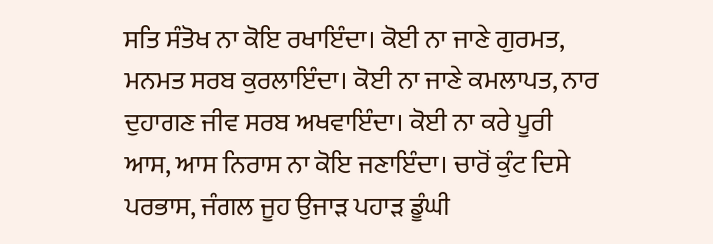ਸਤਿ ਸੰਤੋਖ ਨਾ ਕੋਇ ਰਖਾਇੰਦਾ। ਕੋਈ ਨਾ ਜਾਣੇ ਗੁਰਮਤ, ਮਨਮਤ ਸਰਬ ਕੁਰਲਾਇੰਦਾ। ਕੋਈ ਨਾ ਜਾਣੇ ਕਮਲਾਪਤ, ਨਾਰ ਦੁਹਾਗਣ ਜੀਵ ਸਰਬ ਅਖਵਾਇੰਦਾ। ਕੋਈ ਨਾ ਕਰੇ ਪੂਰੀ ਆਸ, ਆਸ ਨਿਰਾਸ ਨਾ ਕੋਇ ਜਣਾਇੰਦਾ। ਚਾਰੋਂ ਕੁੰਟ ਦਿਸੇ ਪਰਭਾਸ, ਜੰਗਲ ਜੂਹ ਉਜਾੜ ਪਹਾੜ ਡੂੰਘੀ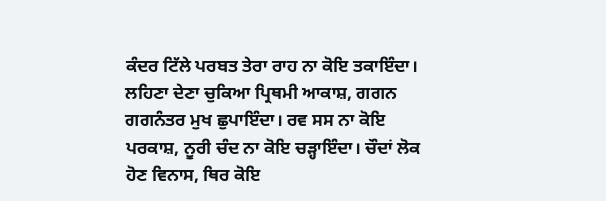ਕੰਦਰ ਟਿੱਲੇ ਪਰਬਤ ਤੇਰਾ ਰਾਹ ਨਾ ਕੋਇ ਤਕਾਇੰਦਾ। ਲਹਿਣਾ ਦੇਣਾ ਚੁਕਿਆ ਪ੍ਰਿਥਮੀ ਆਕਾਸ਼, ਗਗਨ ਗਗਨੰਤਰ ਮੁਖ ਛੁਪਾਇੰਦਾ। ਰਵ ਸਸ ਨਾ ਕੋਇ ਪਰਕਾਸ਼, ਨੂਰੀ ਚੰਦ ਨਾ ਕੋਇ ਚੜ੍ਹਾਇੰਦਾ। ਚੌਦਾਂ ਲੋਕ ਹੋਣ ਵਿਨਾਸ, ਥਿਰ ਕੋਇ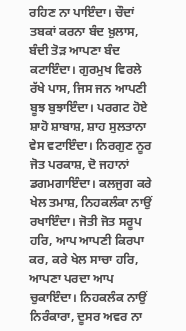ਰਹਿਣ ਨਾ ਪਾਇੰਦਾ। ਚੌਦਾਂ ਤਬਕਾਂ ਕਰਨਾ ਬੰਦ ਖ਼ੁਲਾਸ, ਬੰਦੀ ਤੋੜ ਆਪਣਾ ਬੰਦ ਕਟਾਇੰਦਾ। ਗੁਰਮੁਖ ਵਿਰਲੇ ਰੱਖੇ ਪਾਸ, ਜਿਸ ਜਨ ਆਪਣੀ ਬੂਝ ਬੁਝਾਇੰਦਾ। ਪਰਗਟ ਹੋਏ ਸ਼ਾਹੋ ਸ਼ਾਬਾਸ਼, ਸ਼ਾਹ ਸੁਲਤਾਨਾ ਵੇਸ ਵਟਾਇੰਦਾ। ਨਿਰਗੁਣ ਨੂਰ ਜੋਤ ਪਰਕਾਸ਼, ਦੋ ਜਹਾਨਾਂ ਡਗਮਗਾਇੰਦਾ। ਕਲਜੁਗ ਕਰੇ ਖੇਲ ਤਮਾਸ਼, ਨਿਹਕਲੰਕਾ ਨਾਉਂ ਰਖਾਇੰਦਾ। ਜੋਤੀ ਜੋਤ ਸਰੂਪ ਹਰਿ, ਆਪ ਆਪਣੀ ਕਿਰਪਾ ਕਰ, ਕਰੇ ਖੇਲ ਸਾਚਾ ਹਰਿ, ਆਪਣਾ ਪਰਦਾ ਆਪ ਚੁਕਾਇੰਦਾ। ਨਿਹਕਲੰਕ ਨਾਉਂ ਨਿਰੰਕਾਰਾ, ਦੂਸਰ ਅਵਰ ਨਾ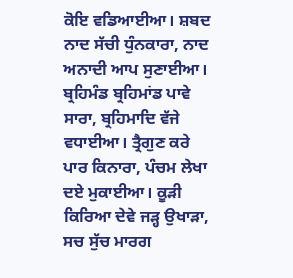ਕੋਇ ਵਡਿਆਈਆ। ਸ਼ਬਦ ਨਾਦ ਸੱਚੀ ਧੁੰਨਕਾਰਾ, ਨਾਦ ਅਨਾਦੀ ਆਪ ਸੁਣਾਈਆ। ਬ੍ਰਹਿਮੰਡ ਬ੍ਰਹਿਮਾਂਡ ਪਾਵੇ ਸਾਰਾ, ਬ੍ਰਹਿਮਾਦਿ ਵੱਜੇ ਵਧਾਈਆ। ਤ੍ਰੈਗੁਣ ਕਰੇ ਪਾਰ ਕਿਨਾਰਾ, ਪੰਚਮ ਲੇਖਾ ਦਏ ਮੁਕਾਈਆ। ਕੂੜੀ ਕਿਰਿਆ ਦੇਵੇ ਜੜ੍ਹ ਉਖਾੜਾ, ਸਚ ਸੁੱਚ ਮਾਰਗ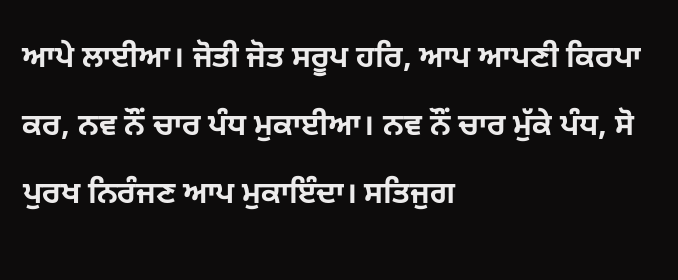ਆਪੇ ਲਾਈਆ। ਜੋਤੀ ਜੋਤ ਸਰੂਪ ਹਰਿ, ਆਪ ਆਪਣੀ ਕਿਰਪਾ ਕਰ, ਨਵ ਨੌਂ ਚਾਰ ਪੰਧ ਮੁਕਾਈਆ। ਨਵ ਨੌਂ ਚਾਰ ਮੁੱਕੇ ਪੰਧ, ਸੋ ਪੁਰਖ ਨਿਰੰਜਣ ਆਪ ਮੁਕਾਇੰਦਾ। ਸਤਿਜੁਗ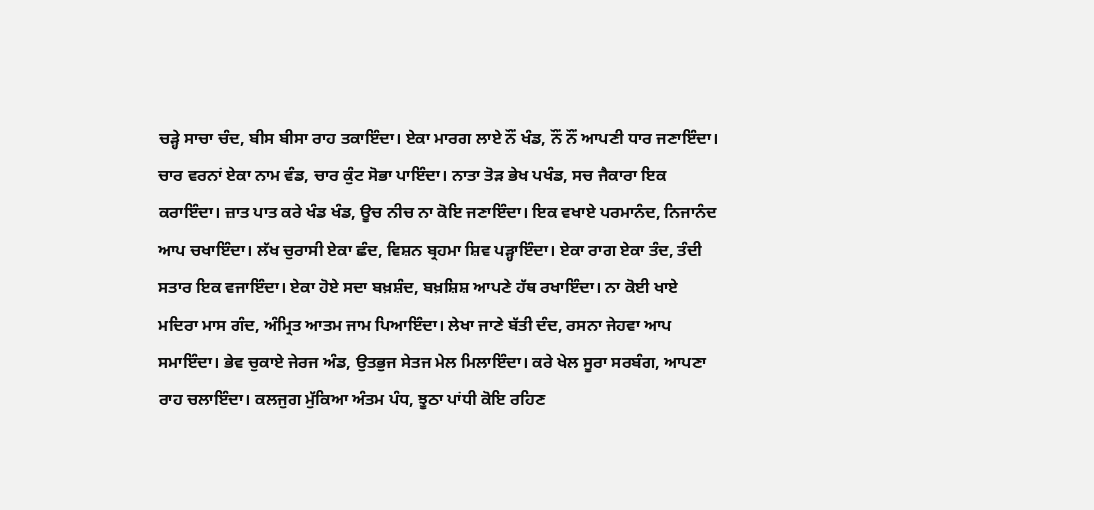ਚੜ੍ਹੇ ਸਾਚਾ ਚੰਦ, ਬੀਸ ਬੀਸਾ ਰਾਹ ਤਕਾਇੰਦਾ। ਏਕਾ ਮਾਰਗ ਲਾਏ ਨੌਂ ਖੰਡ, ਨੌਂ ਨੌਂ ਆਪਣੀ ਧਾਰ ਜਣਾਇੰਦਾ। ਚਾਰ ਵਰਨਾਂ ਏਕਾ ਨਾਮ ਵੰਡ, ਚਾਰ ਕੁੰਟ ਸੋਭਾ ਪਾਇੰਦਾ। ਨਾਤਾ ਤੋੜ ਭੇਖ ਪਖੰਡ, ਸਚ ਜੈਕਾਰਾ ਇਕ ਕਰਾਇੰਦਾ। ਜ਼ਾਤ ਪਾਤ ਕਰੇ ਖੰਡ ਖੰਡ, ਊਚ ਨੀਚ ਨਾ ਕੋਇ ਜਣਾਇੰਦਾ। ਇਕ ਵਖਾਏ ਪਰਮਾਨੰਦ, ਨਿਜਾਨੰਦ ਆਪ ਚਖਾਇੰਦਾ। ਲੱਖ ਚੁਰਾਸੀ ਏਕਾ ਛੰਦ, ਵਿਸ਼ਨ ਬ੍ਰਹਮਾ ਸ਼ਿਵ ਪੜ੍ਹਾਇੰਦਾ। ਏਕਾ ਰਾਗ ਏਕਾ ਤੰਦ, ਤੰਦੀ ਸਤਾਰ ਇਕ ਵਜਾਇੰਦਾ। ਏਕਾ ਹੋਏ ਸਦਾ ਬਖ਼ਸ਼ੰਦ, ਬਖ਼ਸ਼ਿਸ਼ ਆਪਣੇ ਹੱਥ ਰਖਾਇੰਦਾ। ਨਾ ਕੋਈ ਖਾਏ ਮਦਿਰਾ ਮਾਸ ਗੰਦ, ਅੰਮ੍ਰਿਤ ਆਤਮ ਜਾਮ ਪਿਆਇੰਦਾ। ਲੇਖਾ ਜਾਣੇ ਬੱਤੀ ਦੰਦ, ਰਸਨਾ ਜੇਹਵਾ ਆਪ ਸਮਾਇੰਦਾ। ਭੇਵ ਚੁਕਾਏ ਜੇਰਜ ਅੰਡ, ਉਤਭੁਜ ਸੇਤਜ ਮੇਲ ਮਿਲਾਇੰਦਾ। ਕਰੇ ਖੇਲ ਸੂਰਾ ਸਰਬੰਗ, ਆਪਣਾ ਰਾਹ ਚਲਾਇੰਦਾ। ਕਲਜੁਗ ਮੁੱਕਿਆ ਅੰਤਮ ਪੰਧ, ਝੂਠਾ ਪਾਂਧੀ ਕੋਇ ਰਹਿਣ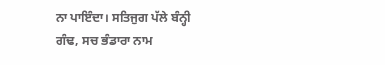ਨਾ ਪਾਇੰਦਾ। ਸਤਿਜੁਗ ਪੱਲੇ ਬੰਨ੍ਹੀ ਗੰਢ, ਸਚ ਭੰਡਾਰਾ ਨਾਮ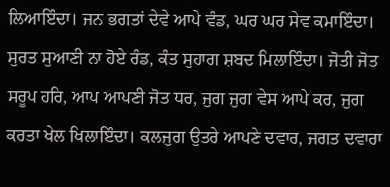ਲਿਆਇੰਦਾ। ਜਨ ਭਗਤਾਂ ਦੇਵੇ ਆਪੇ ਵੰਡ, ਘਰ ਘਰ ਸੇਵ ਕਮਾਇੰਦਾ। ਸੁਰਤ ਸੁਆਣੀ ਨਾ ਹੋਏ ਰੰਡ, ਕੰਤ ਸੁਹਾਗ ਸ਼ਬਦ ਮਿਲਾਇੰਦਾ। ਜੋਤੀ ਜੋਤ ਸਰੂਪ ਹਰਿ, ਆਪ ਆਪਣੀ ਜੋਤ ਧਰ, ਜੁਗ ਜੁਗ ਵੇਸ ਆਪੇ ਕਰ, ਜੁਗ ਕਰਤਾ ਖੇਲ ਖਿਲਾਇੰਦਾ। ਕਲਜੁਗ ਉਤਰੇ ਆਪਣੇ ਦਵਾਰ, ਜਗਤ ਦਵਾਰਾ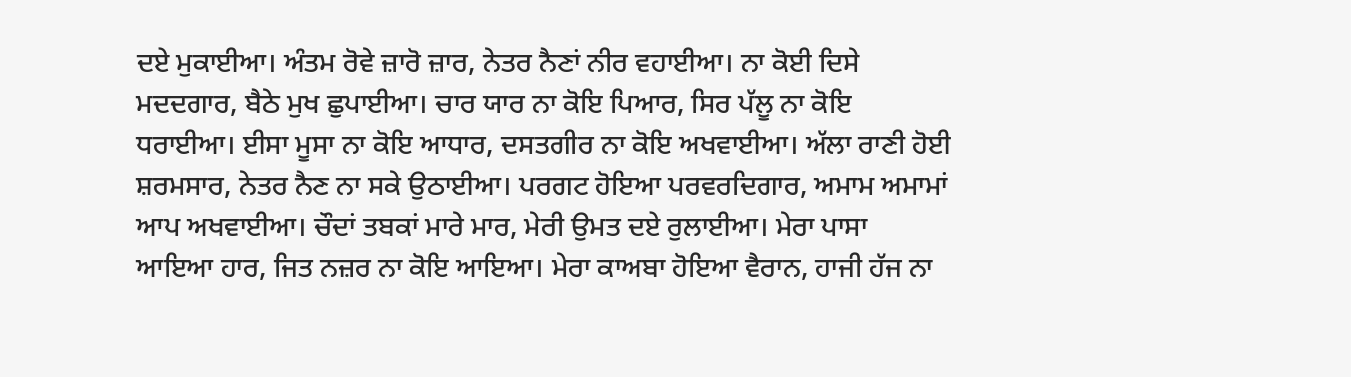ਦਏ ਮੁਕਾਈਆ। ਅੰਤਮ ਰੋਵੇ ਜ਼ਾਰੋ ਜ਼ਾਰ, ਨੇਤਰ ਨੈਣਾਂ ਨੀਰ ਵਹਾਈਆ। ਨਾ ਕੋਈ ਦਿਸੇ ਮਦਦਗਾਰ, ਬੈਠੇ ਮੁਖ ਛੁਪਾਈਆ। ਚਾਰ ਯਾਰ ਨਾ ਕੋਇ ਪਿਆਰ, ਸਿਰ ਪੱਲੂ ਨਾ ਕੋਇ ਧਰਾਈਆ। ਈਸਾ ਮੂਸਾ ਨਾ ਕੋਇ ਆਧਾਰ, ਦਸਤਗੀਰ ਨਾ ਕੋਇ ਅਖਵਾਈਆ। ਅੱਲਾ ਰਾਣੀ ਹੋਈ ਸ਼ਰਮਸਾਰ, ਨੇਤਰ ਨੈਣ ਨਾ ਸਕੇ ਉਠਾਈਆ। ਪਰਗਟ ਹੋਇਆ ਪਰਵਰਦਿਗਾਰ, ਅਮਾਮ ਅਮਾਮਾਂ ਆਪ ਅਖਵਾਈਆ। ਚੌਦਾਂ ਤਬਕਾਂ ਮਾਰੇ ਮਾਰ, ਮੇਰੀ ਉਮਤ ਦਏ ਰੁਲਾਈਆ। ਮੇਰਾ ਪਾਸਾ ਆਇਆ ਹਾਰ, ਜਿਤ ਨਜ਼ਰ ਨਾ ਕੋਇ ਆਇਆ। ਮੇਰਾ ਕਾਅਬਾ ਹੋਇਆ ਵੈਰਾਨ, ਹਾਜੀ ਹੱਜ ਨਾ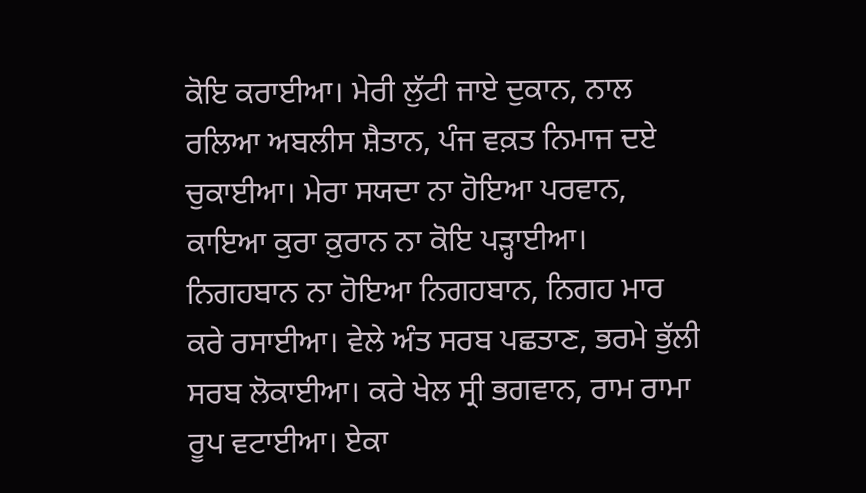ਕੋਇ ਕਰਾਈਆ। ਮੇਰੀ ਲੁੱਟੀ ਜਾਏ ਦੁਕਾਨ, ਨਾਲ ਰਲਿਆ ਅਬਲੀਸ ਸ਼ੈਤਾਨ, ਪੰਜ ਵਕ਼ਤ ਨਿਮਾਜ ਦਏ ਚੁਕਾਈਆ। ਮੇਰਾ ਸਯਦਾ ਨਾ ਹੋਇਆ ਪਰਵਾਨ, ਕਾਇਆ ਕੁਰਾ ਕ਼ੁਰਾਨ ਨਾ ਕੋਇ ਪੜ੍ਹਾਈਆ। ਨਿਗਹਬਾਨ ਨਾ ਹੋਇਆ ਨਿਗਹਬਾਨ, ਨਿਗਹ ਮਾਰ ਕਰੇ ਰਸਾਈਆ। ਵੇਲੇ ਅੰਤ ਸਰਬ ਪਛਤਾਣ, ਭਰਮੇ ਭੁੱਲੀ ਸਰਬ ਲੋਕਾਈਆ। ਕਰੇ ਖੇਲ ਸ੍ਰੀ ਭਗਵਾਨ, ਰਾਮ ਰਾਮਾ ਰੂਪ ਵਟਾਈਆ। ਏਕਾ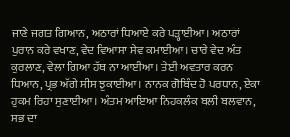ਜਾਣੇ ਜਗਤ ਗਿਆਨ, ਅਠਾਰਾਂ ਧਿਆਏ ਕਰੇ ਪੜ੍ਹਾਈਆ। ਅਠਾਰਾਂ ਪੁਰਾਨ ਕਰੇ ਵਖਾਣ, ਵੇਦ ਵਿਆਸਾ ਸੇਵ ਕਮਾਈਆ। ਚਾਰੇ ਵੇਦ ਅੰਤ ਕੁਰਲਾਣ, ਵੇਲਾ ਗਿਆ ਹੱਥ ਨਾ ਆਈਆ। ਤੇਈ ਅਵਤਾਰ ਕਰਨ ਧਿਆਨ, ਪ੍ਰਭ ਅੱਗੇ ਸੀਸ ਝੁਕਾਈਆ। ਨਾਨਕ ਗੋਬਿੰਦ ਹੋ ਪਰਧਾਨ, ਏਕਾ ਹੁਕਮ ਰਿਹਾ ਸੁਣਾਈਆ। ਅੰਤਮ ਆਇਆ ਨਿਹਕਲੰਕ ਬਲੀ ਬਲਵਾਨ, ਸਭ ਦਾ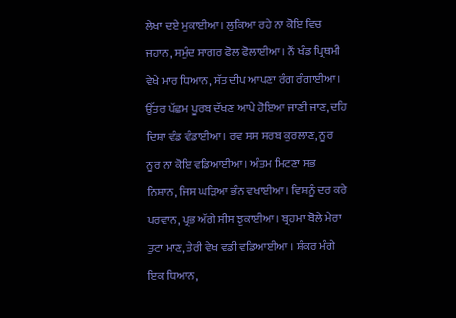ਲੇਖਾ ਦਏ ਮੁਕਾਈਆ। ਲੁਕਿਆ ਰਹੇ ਨਾ ਕੋਇ ਵਿਚ ਜਹਾਨ, ਸਮੁੰਦ ਸਾਗਰ ਫੋਲ ਫੋਲਾਈਆ। ਨੌਂ ਖੰਡ ਪ੍ਰਿਥਮੀ ਵੇਖੇ ਮਾਰ ਧਿਆਨ, ਸੱਤ ਦੀਪ ਆਪਣਾ ਰੰਗ ਰੰਗਾਈਆ। ਉੱਤਰ ਪੱਛਮ ਪੂਰਬ ਦੱਖਣ ਆਪੇ ਹੋਇਆ ਜਾਣੀ ਜਾਣ, ਦਹਿ ਦਿਸ਼ਾ ਵੰਡ ਵੰਡਾਈਆ। ਰਵ ਸਸ ਸਰਬ ਕੁਰਲਾਣ, ਨੂਰ ਨੂਰ ਨਾ ਕੋਇ ਵਡਿਆਈਆ। ਅੰਤਮ ਮਿਟਣਾ ਸਭ ਨਿਸ਼ਾਨ, ਜਿਸ ਘੜਿਆ ਭੰਨ ਵਖਾਈਆ। ਵਿਸ਼ਨੂੰ ਦਰ ਕਰੇ ਪਰਵਾਨ, ਪ੍ਰਭ ਅੱਗੇ ਸੀਸ ਝੁਕਾਈਆ। ਬ੍ਰਹਮਾ ਬੋਲੇ ਮੇਰਾ ਤੁਟਾ ਮਾਣ, ਤੇਰੀ ਵੇਖ ਵਡੀ ਵਡਿਆਈਆ । ਸ਼ੰਕਰ ਮੰਗੇ ਇਕ ਧਿਆਨ,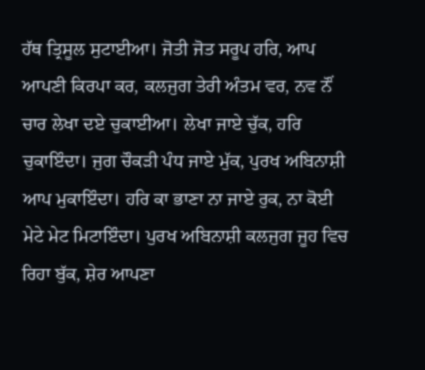ਹੱਥ ਤ੍ਰਿਸੂਲ ਸੁਟਾਈਆ। ਜੋਤੀ ਜੋਤ ਸਰੂਪ ਹਰਿ, ਆਪ ਆਪਣੀ ਕਿਰਪਾ ਕਰ, ਕਲਜੁਗ ਤੇਰੀ ਅੰਤਮ ਵਰ, ਨਵ ਨੌਂ ਚਾਰ ਲੇਖਾ ਦਏ ਚੁਕਾਈਆ। ਲੇਖਾ ਜਾਏ ਚੁੱਕ, ਹਰਿ ਚੁਕਾਇੰਦਾ। ਜੁਗ ਚੌਕੜੀ ਪੰਧ ਜਾਏ ਮੁੱਕ, ਪੁਰਖ ਅਬਿਨਾਸ਼ੀ ਆਪ ਮੁਕਾਇੰਦਾ। ਹਰਿ ਕਾ ਭਾਣਾ ਨਾ ਜਾਏ ਰੁਕ, ਨਾ ਕੋਈ ਮੇਟੇ ਮੇਟ ਮਿਟਾਇੰਦਾ। ਪੁਰਖ ਅਬਿਨਾਸ਼ੀ ਕਲਜੁਗ ਜੂਹ ਵਿਚ ਰਿਹਾ ਬੁੱਕ, ਸ਼ੇਰ ਆਪਣਾ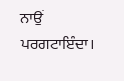ਨਾਉਂ ਪਰਗਟਾਇੰਦਾ।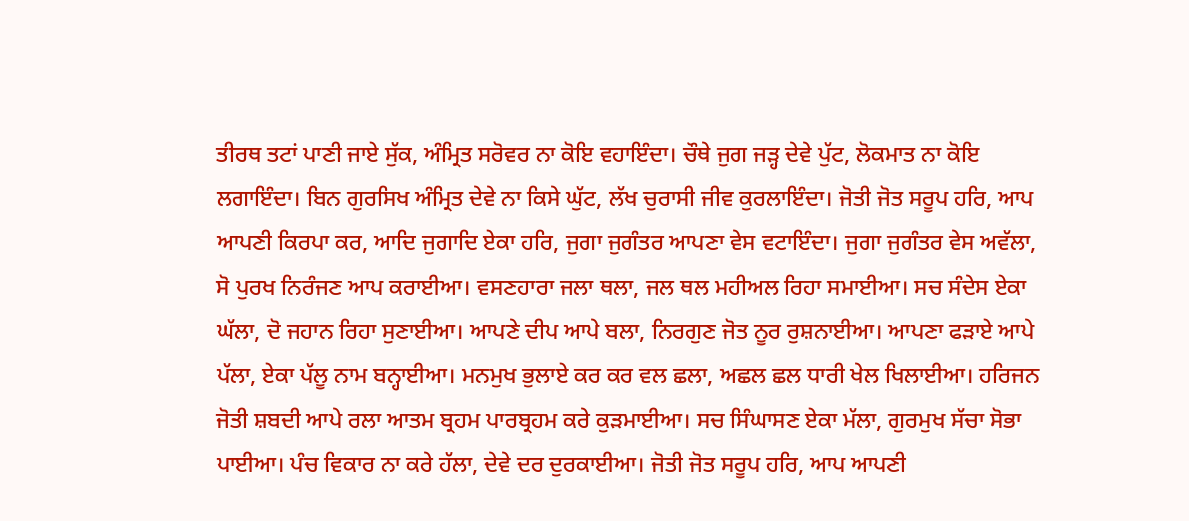ਤੀਰਥ ਤਟਾਂ ਪਾਣੀ ਜਾਏ ਸੁੱਕ, ਅੰਮ੍ਰਿਤ ਸਰੋਵਰ ਨਾ ਕੋਇ ਵਹਾਇੰਦਾ। ਚੌਥੇ ਜੁਗ ਜੜ੍ਹ ਦੇਵੇ ਪੁੱਟ, ਲੋਕਮਾਤ ਨਾ ਕੋਇ ਲਗਾਇੰਦਾ। ਬਿਨ ਗੁਰਸਿਖ ਅੰਮ੍ਰਿਤ ਦੇਵੇ ਨਾ ਕਿਸੇ ਘੁੱਟ, ਲੱਖ ਚੁਰਾਸੀ ਜੀਵ ਕੁਰਲਾਇੰਦਾ। ਜੋਤੀ ਜੋਤ ਸਰੂਪ ਹਰਿ, ਆਪ ਆਪਣੀ ਕਿਰਪਾ ਕਰ, ਆਦਿ ਜੁਗਾਦਿ ਏਕਾ ਹਰਿ, ਜੁਗਾ ਜੁਗੰਤਰ ਆਪਣਾ ਵੇਸ ਵਟਾਇੰਦਾ। ਜੁਗਾ ਜੁਗੰਤਰ ਵੇਸ ਅਵੱਲਾ, ਸੋ ਪੁਰਖ ਨਿਰੰਜਣ ਆਪ ਕਰਾਈਆ। ਵਸਣਹਾਰਾ ਜਲਾ ਥਲਾ, ਜਲ ਥਲ ਮਹੀਅਲ ਰਿਹਾ ਸਮਾਈਆ। ਸਚ ਸੰਦੇਸ ਏਕਾ ਘੱਲਾ, ਦੋ ਜਹਾਨ ਰਿਹਾ ਸੁਣਾਈਆ। ਆਪਣੇ ਦੀਪ ਆਪੇ ਬਲਾ, ਨਿਰਗੁਣ ਜੋਤ ਨੂਰ ਰੁਸ਼ਨਾਈਆ। ਆਪਣਾ ਫੜਾਏ ਆਪੇ ਪੱਲਾ, ਏਕਾ ਪੱਲੂ ਨਾਮ ਬਨ੍ਹਾਈਆ। ਮਨਮੁਖ ਭੁਲਾਏ ਕਰ ਕਰ ਵਲ ਛਲਾ, ਅਛਲ ਛਲ ਧਾਰੀ ਖੇਲ ਖਿਲਾਈਆ। ਹਰਿਜਨ ਜੋਤੀ ਸ਼ਬਦੀ ਆਪੇ ਰਲਾ ਆਤਮ ਬ੍ਰਹਮ ਪਾਰਬ੍ਰਹਮ ਕਰੇ ਕੁੜਮਾਈਆ। ਸਚ ਸਿੰਘਾਸਣ ਏਕਾ ਮੱਲਾ, ਗੁਰਮੁਖ ਸੱਚਾ ਸੋਭਾ ਪਾਈਆ। ਪੰਚ ਵਿਕਾਰ ਨਾ ਕਰੇ ਹੱਲਾ, ਦੇਵੇ ਦਰ ਦੁਰਕਾਈਆ। ਜੋਤੀ ਜੋਤ ਸਰੂਪ ਹਰਿ, ਆਪ ਆਪਣੀ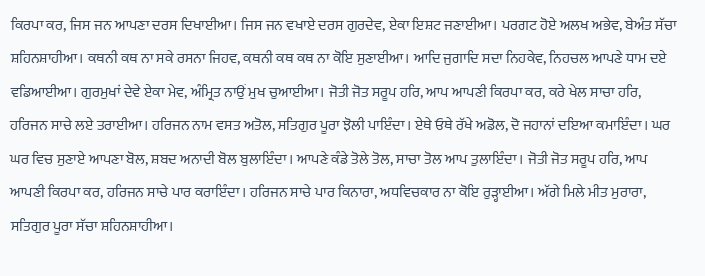ਕਿਰਪਾ ਕਰ, ਜਿਸ ਜਨ ਆਪਣਾ ਦਰਸ ਦਿਖਾਈਆ। ਜਿਸ ਜਨ ਵਖਾਏ ਦਰਸ ਗੁਰਦੇਵ, ਏਕਾ ਇਸ਼ਟ ਜਣਾਈਆ। ਪਰਗਟ ਹੋਏ ਅਲਖ ਅਭੇਵ, ਬੇਅੰਤ ਸੱਚਾ ਸ਼ਹਿਨਸ਼ਾਹੀਆ। ਕਥਨੀ ਕਥ ਨਾ ਸਕੇ ਰਸਨਾ ਜਿਹਵ, ਕਥਨੀ ਕਥ ਕਥ ਨਾ ਕੋਇ ਸੁਣਾਈਆ। ਆਦਿ ਜੁਗਾਦਿ ਸਦਾ ਨਿਹਕੇਵ, ਨਿਹਚਲ ਆਪਣੇ ਧਾਮ ਦਏ ਵਡਿਆਈਆ। ਗੁਰਮੁਖਾਂ ਦੇਵੇ ਏਕਾ ਮੇਵ, ਅੰਮ੍ਰਿਤ ਨਾਉਂ ਮੁਖ ਚੁਆਈਆ। ਜੋਤੀ ਜੋਤ ਸਰੂਪ ਹਰਿ, ਆਪ ਆਪਣੀ ਕਿਰਪਾ ਕਰ, ਕਰੇ ਖੇਲ ਸਾਚਾ ਹਰਿ, ਹਰਿਜਨ ਸਾਚੇ ਲਏ ਤਰਾਈਆ। ਹਰਿਜਨ ਨਾਮ ਵਸਤ ਅਤੋਲ, ਸਤਿਗੁਰ ਪੂਰਾ ਝੋਲੀ ਪਾਇੰਦਾ। ਏਥੇ ਓਥੇ ਰੱਖੇ ਅਡੋਲ, ਦੋ ਜਹਾਨਾਂ ਦਇਆ ਕਮਾਇੰਦਾ। ਘਰ ਘਰ ਵਿਚ ਸੁਣਾਏ ਆਪਣਾ ਬੋਲ, ਸ਼ਬਦ ਅਨਾਦੀ ਬੋਲ ਬੁਲਾਇੰਦਾ। ਆਪਣੇ ਕੰਡੇ ਤੋਲੇ ਤੋਲ, ਸਾਚਾ ਤੋਲ ਆਪ ਤੁਲਾਇੰਦਾ। ਜੋਤੀ ਜੋਤ ਸਰੂਪ ਹਰਿ, ਆਪ ਆਪਣੀ ਕਿਰਪਾ ਕਰ, ਹਰਿਜਨ ਸਾਚੇ ਪਾਰ ਕਰਾਇੰਦਾ। ਹਰਿਜਨ ਸਾਚੇ ਪਾਰ ਕਿਨਾਰਾ, ਅਧਵਿਚਕਾਰ ਨਾ ਕੋਇ ਰੁੜ੍ਹਾਈਆ। ਅੱਗੇ ਮਿਲੇ ਮੀਤ ਮੁਰਾਰਾ, ਸਤਿਗੁਰ ਪੂਰਾ ਸੱਚਾ ਸ਼ਹਿਨਸ਼ਾਹੀਆ।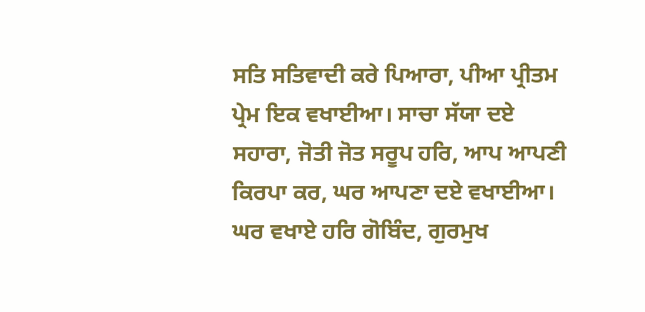ਸਤਿ ਸਤਿਵਾਦੀ ਕਰੇ ਪਿਆਰਾ, ਪੀਆ ਪ੍ਰੀਤਮ ਪ੍ਰੇਮ ਇਕ ਵਖਾਈਆ। ਸਾਚਾ ਸੱਯਾ ਦਏ ਸਹਾਰਾ, ਜੋਤੀ ਜੋਤ ਸਰੂਪ ਹਰਿ, ਆਪ ਆਪਣੀ ਕਿਰਪਾ ਕਰ, ਘਰ ਆਪਣਾ ਦਏ ਵਖਾਈਆ। ਘਰ ਵਖਾਏ ਹਰਿ ਗੋਬਿੰਦ, ਗੁਰਮੁਖ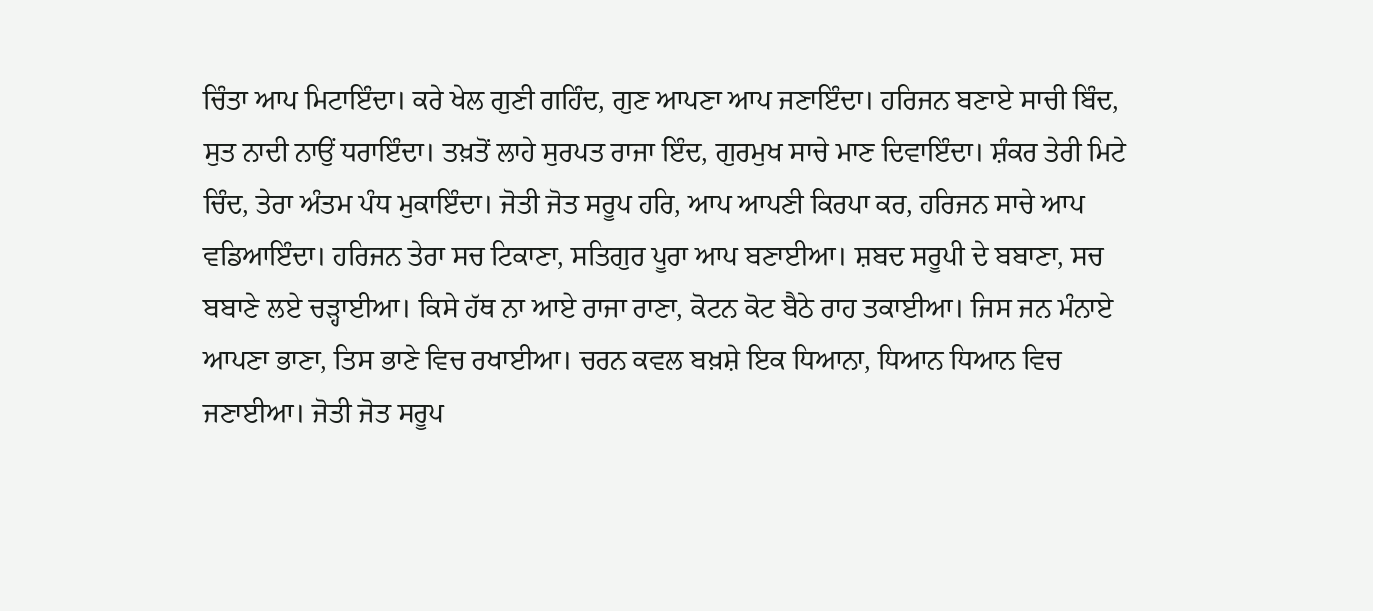ਚਿੰਤਾ ਆਪ ਮਿਟਾਇੰਦਾ। ਕਰੇ ਖੇਲ ਗੁਣੀ ਗਹਿੰਦ, ਗੁਣ ਆਪਣਾ ਆਪ ਜਣਾਇੰਦਾ। ਹਰਿਜਨ ਬਣਾਏ ਸਾਚੀ ਬਿੰਦ, ਸੁਤ ਨਾਦੀ ਨਾਉਂ ਧਰਾਇੰਦਾ। ਤਖ਼ਤੋਂ ਲਾਹੇ ਸੁਰਪਤ ਰਾਜਾ ਇੰਦ, ਗੁਰਮੁਖ ਸਾਚੇ ਮਾਣ ਦਿਵਾਇੰਦਾ। ਸ਼ੰਕਰ ਤੇਰੀ ਮਿਟੇ ਚਿੰਦ, ਤੇਰਾ ਅੰਤਮ ਪੰਧ ਮੁਕਾਇੰਦਾ। ਜੋਤੀ ਜੋਤ ਸਰੂਪ ਹਰਿ, ਆਪ ਆਪਣੀ ਕਿਰਪਾ ਕਰ, ਹਰਿਜਨ ਸਾਚੇ ਆਪ ਵਡਿਆਇੰਦਾ। ਹਰਿਜਨ ਤੇਰਾ ਸਚ ਟਿਕਾਣਾ, ਸਤਿਗੁਰ ਪੂਰਾ ਆਪ ਬਣਾਈਆ। ਸ਼ਬਦ ਸਰੂਪੀ ਦੇ ਬਬਾਣਾ, ਸਚ ਬਬਾਣੇ ਲਏ ਚੜ੍ਹਾਈਆ। ਕਿਸੇ ਹੱਥ ਨਾ ਆਏ ਰਾਜਾ ਰਾਣਾ, ਕੋਟਨ ਕੋਟ ਬੈਠੇ ਰਾਹ ਤਕਾਈਆ। ਜਿਸ ਜਨ ਮੰਨਾਏ ਆਪਣਾ ਭਾਣਾ, ਤਿਸ ਭਾਣੇ ਵਿਚ ਰਖਾਈਆ। ਚਰਨ ਕਵਲ ਬਖ਼ਸ਼ੇ ਇਕ ਧਿਆਨਾ, ਧਿਆਨ ਧਿਆਨ ਵਿਚ ਜਣਾਈਆ। ਜੋਤੀ ਜੋਤ ਸਰੂਪ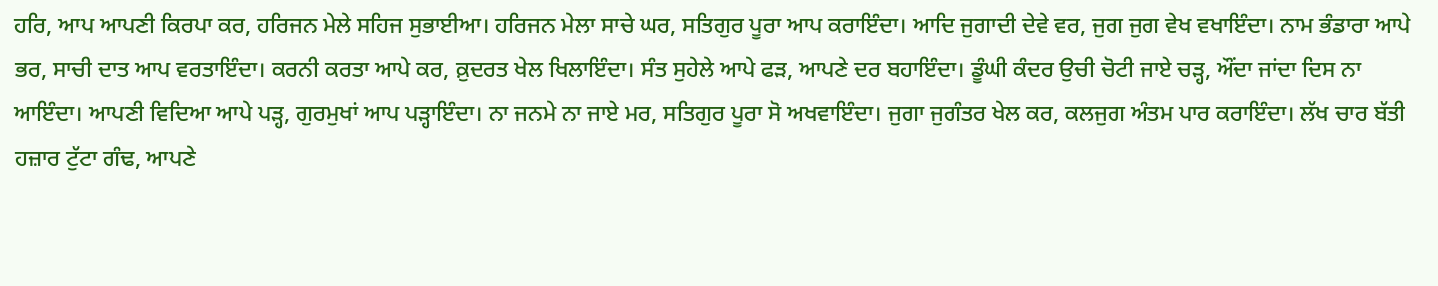ਹਰਿ, ਆਪ ਆਪਣੀ ਕਿਰਪਾ ਕਰ, ਹਰਿਜਨ ਮੇਲੇ ਸਹਿਜ ਸੁਭਾਈਆ। ਹਰਿਜਨ ਮੇਲਾ ਸਾਚੇ ਘਰ, ਸਤਿਗੁਰ ਪੂਰਾ ਆਪ ਕਰਾਇੰਦਾ। ਆਦਿ ਜੁਗਾਦੀ ਦੇਵੇ ਵਰ, ਜੁਗ ਜੁਗ ਵੇਖ ਵਖਾਇੰਦਾ। ਨਾਮ ਭੰਡਾਰਾ ਆਪੇ ਭਰ, ਸਾਚੀ ਦਾਤ ਆਪ ਵਰਤਾਇੰਦਾ। ਕਰਨੀ ਕਰਤਾ ਆਪੇ ਕਰ, ਕ਼ੁਦਰਤ ਖੇਲ ਖਿਲਾਇੰਦਾ। ਸੰਤ ਸੁਹੇਲੇ ਆਪੇ ਫੜ, ਆਪਣੇ ਦਰ ਬਹਾਇੰਦਾ। ਡੂੰਘੀ ਕੰਦਰ ਉਚੀ ਚੋਟੀ ਜਾਏ ਚੜ੍ਹ, ਔਂਦਾ ਜਾਂਦਾ ਦਿਸ ਨਾ ਆਇੰਦਾ। ਆਪਣੀ ਵਿਦਿਆ ਆਪੇ ਪੜ੍ਹ, ਗੁਰਮੁਖਾਂ ਆਪ ਪੜ੍ਹਾਇੰਦਾ। ਨਾ ਜਨਮੇ ਨਾ ਜਾਏ ਮਰ, ਸਤਿਗੁਰ ਪੂਰਾ ਸੋ ਅਖਵਾਇੰਦਾ। ਜੁਗਾ ਜੁਗੰਤਰ ਖੇਲ ਕਰ, ਕਲਜੁਗ ਅੰਤਮ ਪਾਰ ਕਰਾਇੰਦਾ। ਲੱਖ ਚਾਰ ਬੱਤੀ ਹਜ਼ਾਰ ਟੁੱਟਾ ਗੰਢ, ਆਪਣੇ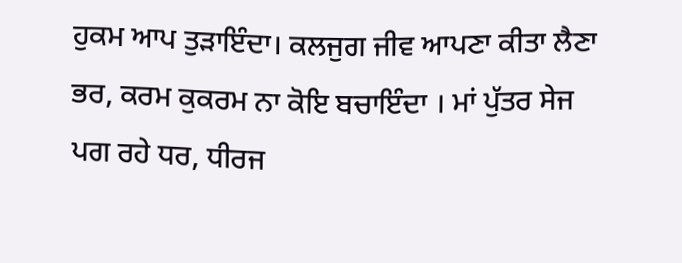ਹੁਕਮ ਆਪ ਤੁੜਾਇੰਦਾ। ਕਲਜੁਗ ਜੀਵ ਆਪਣਾ ਕੀਤਾ ਲੈਣਾ ਭਰ, ਕਰਮ ਕੁਕਰਮ ਨਾ ਕੋਇ ਬਚਾਇੰਦਾ । ਮਾਂ ਪੁੱਤਰ ਸੇਜ ਪਗ ਰਹੇ ਧਰ, ਧੀਰਜ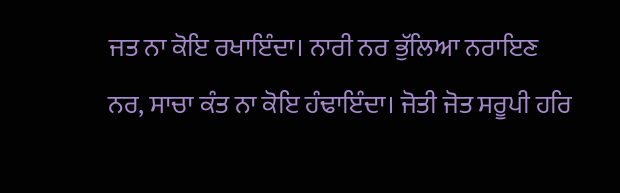ਜਤ ਨਾ ਕੋਇ ਰਖਾਇੰਦਾ। ਨਾਰੀ ਨਰ ਭੁੱਲਿਆ ਨਰਾਇਣ ਨਰ, ਸਾਚਾ ਕੰਤ ਨਾ ਕੋਇ ਹੰਢਾਇੰਦਾ। ਜੋਤੀ ਜੋਤ ਸਰੂਪੀ ਹਰਿ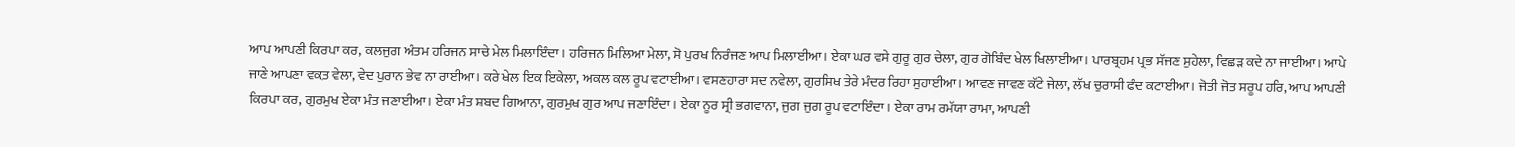ਆਪ ਆਪਣੀ ਕਿਰਪਾ ਕਰ, ਕਲਜੁਗ ਅੰਤਮ ਹਰਿਜਨ ਸਾਚੇ ਮੇਲ ਮਿਲਾਇੰਦਾ। ਹਰਿਜਨ ਮਿਲਿਆ ਮੇਲਾ, ਸੋ ਪੁਰਖ ਨਿਰੰਜਣ ਆਪ ਮਿਲਾਈਆ। ਏਕਾ ਘਰ ਵਸੇ ਗੁਰੂ ਗੁਰ ਚੇਲਾ, ਗੁਰ ਗੋਬਿੰਦ ਖੇਲ ਖਿਲਾਈਆ। ਪਾਰਬ੍ਰਹਮ ਪ੍ਰਭ ਸੱਜਣ ਸੁਹੇਲਾ, ਵਿਛੜ ਕਦੇ ਨਾ ਜਾਈਆ। ਆਪੇ ਜਾਣੇ ਆਪਣਾ ਵਕ਼ਤ ਵੇਲਾ, ਵੇਦ ਪੁਰਾਨ ਭੇਵ ਨਾ ਰਾਈਆ। ਕਰੇ ਖੇਲ ਇਕ ਇਕੇਲਾ, ਅਕਲ ਕਲ ਰੂਪ ਵਟਾਈਆ। ਵਸਣਹਾਰਾ ਸਦ ਨਵੇਲਾ, ਗੁਰਸਿਖ ਤੇਰੇ ਮੰਦਰ ਰਿਹਾ ਸੁਹਾਈਆ। ਆਵਣ ਜਾਵਣ ਕੱਟੇ ਜੇਲਾ, ਲੱਖ ਚੁਰਾਸੀ ਫੰਦ ਕਟਾਈਆ। ਜੋਤੀ ਜੋਤ ਸਰੂਪ ਹਰਿ, ਆਪ ਆਪਣੀ ਕਿਰਪਾ ਕਰ, ਗੁਰਮੁਖ ਏਕਾ ਮੰਤ ਜਣਾਈਆ। ਏਕਾ ਮੰਤ ਸ਼ਬਦ ਗਿਆਨਾ, ਗੁਰਮੁਖ ਗੁਰ ਆਪ ਜਣਾਇੰਦਾ। ਏਕਾ ਨੂਰ ਸ੍ਰੀ ਭਗਵਾਨਾ, ਜੁਗ ਜੁਗ ਰੂਪ ਵਟਾਇੰਦਾ। ਏਕਾ ਰਾਮ ਰਮੱਯਾ ਰਾਮਾ, ਆਪਣੀ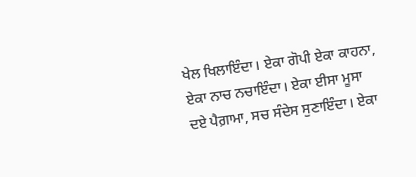ਖੇਲ ਖਿਲਾਇੰਦਾ। ਏਕਾ ਗੋਪੀ ਏਕਾ ਕਾਹਨਾ, ਏਕਾ ਨਾਚ ਨਚਾਇੰਦਾ। ਏਕਾ ਈਸਾ ਮੂਸਾ ਦਏ ਪੈਗ਼ਾਮਾ, ਸਚ ਸੰਦੇਸ ਸੁਣਾਇੰਦਾ। ਏਕਾ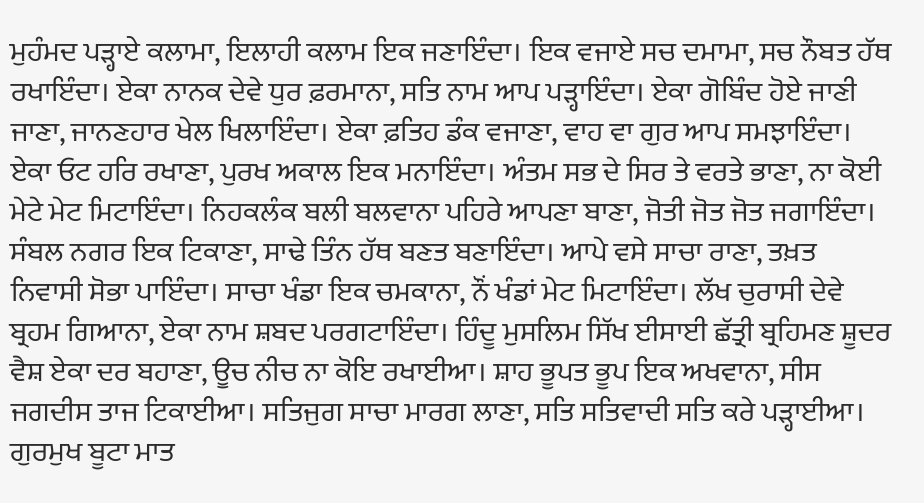ਮੁਹੰਮਦ ਪੜ੍ਹਾਏ ਕਲਾਮਾ, ਇਲਾਹੀ ਕਲਾਮ ਇਕ ਜਣਾਇੰਦਾ। ਇਕ ਵਜਾਏ ਸਚ ਦਮਾਮਾ, ਸਚ ਨੌਬਤ ਹੱਥ ਰਖਾਇੰਦਾ। ਏਕਾ ਨਾਨਕ ਦੇਵੇ ਧੁਰ ਫ਼ਰਮਾਨਾ, ਸਤਿ ਨਾਮ ਆਪ ਪੜ੍ਹਾਇੰਦਾ। ਏਕਾ ਗੋਬਿੰਦ ਹੋਏ ਜਾਣੀ ਜਾਣਾ, ਜਾਨਣਹਾਰ ਖੇਲ ਖਿਲਾਇੰਦਾ। ਏਕਾ ਫ਼ਤਿਹ ਡੰਕ ਵਜਾਣਾ, ਵਾਹ ਵਾ ਗੁਰ ਆਪ ਸਮਝਾਇੰਦਾ। ਏਕਾ ਓਟ ਹਰਿ ਰਖਾਣਾ, ਪੁਰਖ ਅਕਾਲ ਇਕ ਮਨਾਇੰਦਾ। ਅੰਤਮ ਸਭ ਦੇ ਸਿਰ ਤੇ ਵਰਤੇ ਭਾਣਾ, ਨਾ ਕੋਈ ਮੇਟੇ ਮੇਟ ਮਿਟਾਇੰਦਾ। ਨਿਹਕਲੰਕ ਬਲੀ ਬਲਵਾਨਾ ਪਹਿਰੇ ਆਪਣਾ ਬਾਣਾ, ਜੋਤੀ ਜੋਤ ਜੋਤ ਜਗਾਇੰਦਾ। ਸੰਬਲ ਨਗਰ ਇਕ ਟਿਕਾਣਾ, ਸਾਢੇ ਤਿੰਨ ਹੱਥ ਬਣਤ ਬਣਾਇੰਦਾ। ਆਪੇ ਵਸੇ ਸਾਚਾ ਰਾਣਾ, ਤਖ਼ਤ ਨਿਵਾਸੀ ਸੋਭਾ ਪਾਇੰਦਾ। ਸਾਚਾ ਖੰਡਾ ਇਕ ਚਮਕਾਨਾ, ਨੌਂ ਖੰਡਾਂ ਮੇਟ ਮਿਟਾਇੰਦਾ। ਲੱਖ ਚੁਰਾਸੀ ਦੇਵੇ ਬ੍ਰਹਮ ਗਿਆਨਾ, ਏਕਾ ਨਾਮ ਸ਼ਬਦ ਪਰਗਟਾਇੰਦਾ। ਹਿੰਦੂ ਮੁਸਲਿਮ ਸਿੱਖ ਈਸਾਈ ਛੱਤ੍ਰੀ ਬ੍ਰਹਿਮਣ ਸ਼ੂਦਰ ਵੈਸ਼ ਏਕਾ ਦਰ ਬਹਾਣਾ, ਊਚ ਨੀਚ ਨਾ ਕੋਇ ਰਖਾਈਆ। ਸ਼ਾਹ ਭੂਪਤ ਭੂਪ ਇਕ ਅਖਵਾਨਾ, ਸੀਸ ਜਗਦੀਸ ਤਾਜ ਟਿਕਾਈਆ। ਸਤਿਜੁਗ ਸਾਚਾ ਮਾਰਗ ਲਾਣਾ, ਸਤਿ ਸਤਿਵਾਦੀ ਸਤਿ ਕਰੇ ਪੜ੍ਹਾਈਆ। ਗੁਰਮੁਖ ਬੂਟਾ ਮਾਤ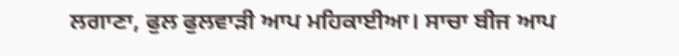ਲਗਾਣਾ, ਫੁਲ ਫੁਲਵਾੜੀ ਆਪ ਮਹਿਕਾਈਆ। ਸਾਚਾ ਬੀਜ ਆਪ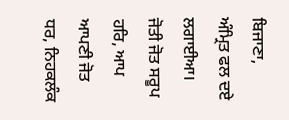ਬਿਜਾਣਾ, ਅੰਮ੍ਰਿਤ ਫਲ ਦਏ ਲਗਾਈਆ। ਜੋਤੀ ਜੋਤ ਸਰੂਪ ਹਰਿ, ਆਪ ਆਪਣੀ ਜੋਤ ਧਰ, ਨਿਹਕਲੰਕ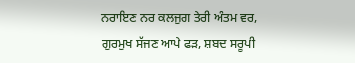ਨਰਾਇਣ ਨਰ ਕਲਜੁਗ ਤੇਰੀ ਅੰਤਮ ਵਰ, ਗੁਰਮੁਖ ਸੱਜਣ ਆਪੇ ਫੜ, ਸ਼ਬਦ ਸਰੂਪੀ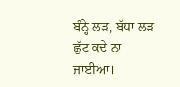ਬੰਨ੍ਹੇ ਲੜ, ਬੱਧਾ ਲੜ ਛੁੱਟ ਕਦੇ ਨਾ ਜਾਈਆ।